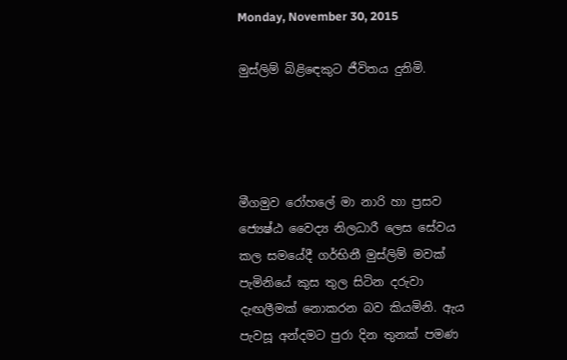Monday, November 30, 2015

මුස්ලිම් බිළිඳෙකුට ජීවිතය දුනිමි.




මීගමුව රෝහලේ මා නාරි හා ප්‍රසව ජ්‍යෙෂ්ඨ වෛද්‍ය නිලධාරී ලෙස සේවය කල සමයේදී ගර්භිනී මුස්ලිම් මවක් පැමිනියේ කුස තුල සිටින දරුවා දැඟලීමක් නොකරන බව කියමිනි. ඇය පැවසූ අන්දමට පුරා දින තුනක් පමණ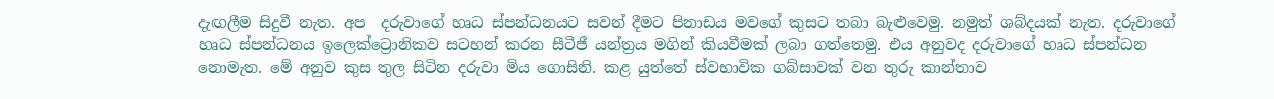දැඟලීම සිදුවී නැත. අප  දරුවාගේ හෘධ ස්පන්ධනයට සවන් දීමට පිනාඩය මවගේ කුසට තබා බැළුවෙමු. නමුත් ශබ්දයක් නැත. දරුවාගේ හෘධ ස්පන්ධනය ඉලෙක්ට්‍රොනිකව සටහන් කරන සීටීජී යන්ත්‍රය මගින් කියවීමක් ලබා ගත්තෙමු. එය අනුවද දරුවාගේ හෘධ ස්පන්ධන නොමැත. මේ අනුව කුස තුල සිටින දරුවා මිය ගොසිනි. කළ යුත්තේ ස්වභාවික ගබ්සාවක් වන තුරු කාන්තාව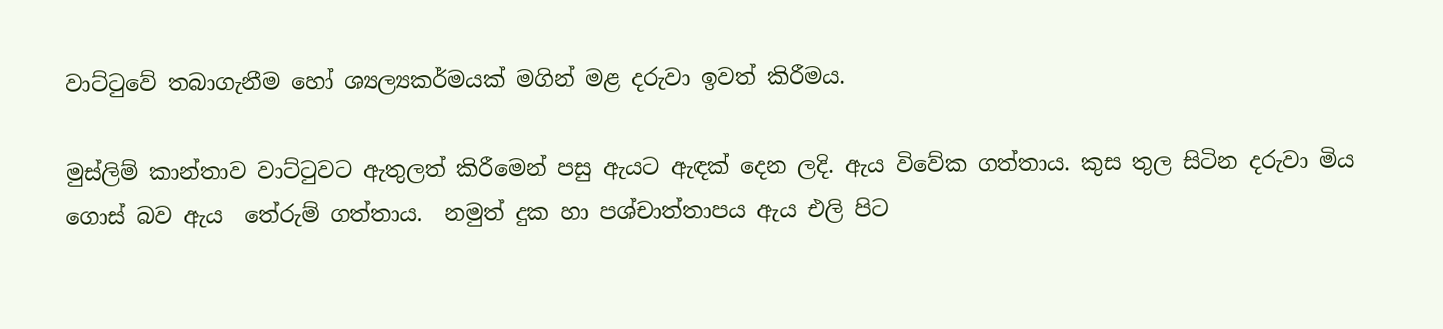වාට්ටුවේ තබාගැනීම හෝ ශ්‍යල්‍යකර්මයක් මගින් මළ දරුවා ඉවත් කිරීමය.

මුස්ලිම් කාන්තාව වාට්ටුවට ඇතුලත් කිරීමෙන් පසු ඇයට ඇඳක් දෙන ලදි. ඇය විවේක ගත්තාය. කුස තුල සිටින දරුවා මිය ගොස් බව ඇය  තේරුම් ගත්තාය.  නමුත් දුක හා පශ්චාත්තාපය ඇය එලි පිට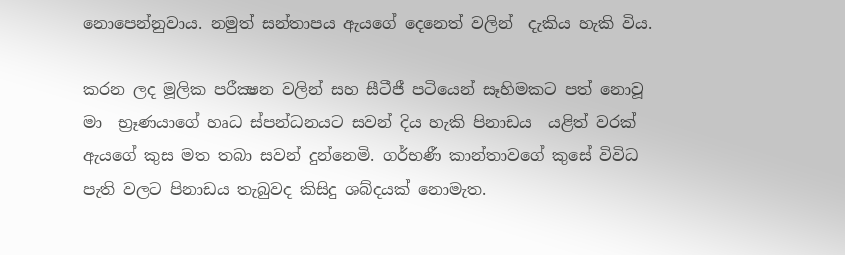නොපෙන්නුවාය. නමුත් සන්තාපය ඇයගේ දෙනෙත් වලින්  දැකිය හැකි විය.

කරන ලද මූලික පරීක්‍ෂන වලින් සහ සීටීජී පටියෙන් සෑහිමකට පත් නොවූ මා  භ්‍රෑණයාගේ හෘධ ස්පන්ධනයට සවන් දිය හැකි පිනාඩය  යළිත් වරක් ඇයගේ කුස මත තබා සවන් දුන්නෙමි. ගර්භණී කාන්තාවගේ කුසේ විවිධ පැති වලට පිනාඩය තැබුවද කිසිදු ශබ්දයක් නොමැත.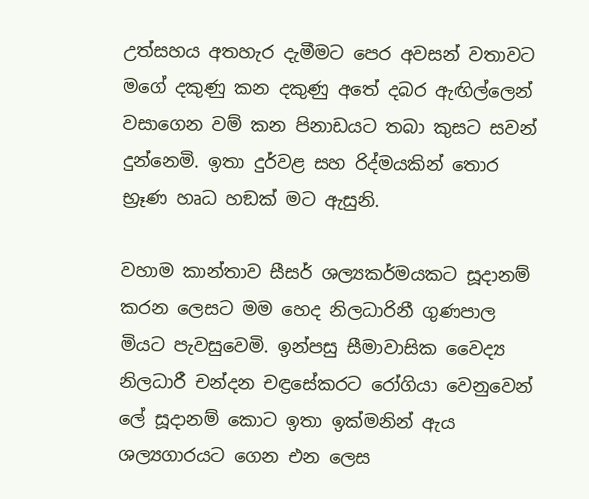උත්සහය අතහැර දැමීමට පෙර අවසන් වතාවට මගේ දකුණු කන දකුණු අතේ දබර ඇඟිල්ලෙන් වසාගෙන වම් කන පිනාඩයට තබා කුසට සවන් දුන්නෙමි. ඉතා දුර්වළ සහ රිද්මයකින් තොර භ්‍රෑණ හෘධ හඞක් මට ඇසුනි.

වහාම කාන්තාව සීසර් ශල්‍යකර්මයකට සූදානම් කරන ලෙසට මම හෙද නිලධාරිනී ගුණපාල මියට පැවසුවෙමි. ඉන්පසු සීමාවාසික වෛද්‍ය නිලධාරී චන්දන චඳ්‍රසේකරට රෝගියා වෙනුවෙන් ලේ සූදානම් කොට ඉතා ඉක්මනින් ඇය ශල්‍යගාරයට ගෙන එන ලෙස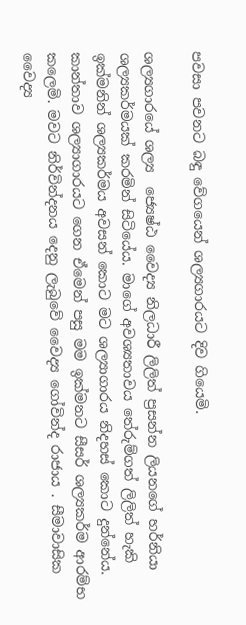පවසා පවනට බඳු වේගයෙන් ශල්‍යගාරයට දිව ගියෙමි.

ශල්‍යගාරයේ ශල්‍ය  ජ්‍යෙෂ්ඨ වෛද්‍ය නිලධාරී ලිලිත් ප්‍රසන්න ලියනගේ හර්නියා ශල්‍යකර්මයක් කරමින් සිටියේය. මාගේ අවශ්‍යතාවය තේරුම්ගත් ලිලිත් හැකි ඉක්මනින් ශල්‍යකර්මය අවසන් කොට මට ශල්‍යාගාරය නිදහස් කොට දුන්නේය. කාන්තාව ශල්‍යාගාරයට ගෙන ඒමෙන් පසු මම ඉක්මනට සීසර් ශල්‍යකර්ම ආරම්භ කලෙමි. මවට නිර්වින්දනය දෙනු ලැබුවේ වෛද්‍ය ගෝවින්ද රාජාය . සීමාවාසික වෛද්‍ය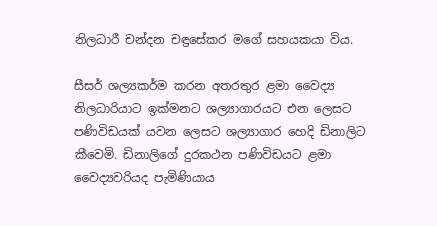නිලධාරී චන්දන චඳ්‍රසේකර මගේ සහයකයා විය.

සීසර් ශල්‍යකර්ම කරන අතරතුර ළමා වෛද්‍ය නිලධාරියාට ඉක්මනට ශල්‍යාගාරයට එන ලෙසට පණිවිඩයක් යවන ලෙසට ශල්‍යාගාර හෙදි ඩිනාලිට කීවෙමි. ඩිනාලිගේ දුරකථන පණිවිඩයට ළමා වෛද්‍යවරියද පැමිණියාය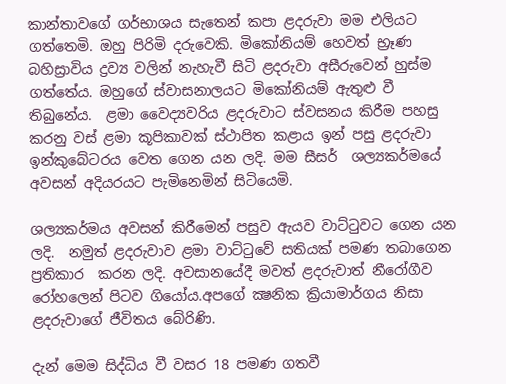කාන්තාවගේ ගර්භාශය සැතෙන් කපා ළදරුවා මම එලියට ගත්තෙමි. ඔහු පිරිමි දරුවෙකි. මිකෝනියම් හෙවත් භ්‍රෑණ බහිස්‍රාවිය ද්‍රව්‍ය වලින් නැහැවී සිටි ළදරුවා අසීරුවෙන් හුස්ම ගත්තේය. ඔහුගේ ස්වාසනාලයට මිකෝනියම් ඇතුළු වී තිබුනේය.  ළමා වෛද්‍යවරිය ළදරුවාට ස්වසනය කිරීම පහසු කරනු වස් ළමා කූපිකාවක් ස්ථාපිත කළාය ඉන් පසු ළදරුවා ඉන්කුබේටරය වෙත ගෙන යන ලදි. මම සීසර්  ශල්‍යකර්මයේ අවසන් අදියරයට පැමිනෙමින් සිටියෙමි.

ශල්‍යකර්මය අවසන් කිරීමෙන් පසුව ඇයව වාට්ටුවට ගෙන යන ලදි.  නමුත් ළදරුවාව ළමා වාට්ටුවේ සතියක් පමණ තබාගෙන ප්‍රතිකාර  කරන ලදි. අවසානයේදී මවත් ළදරුවාත් නීරෝගීව රෝහලෙන් පිටව ගියෝය.අපගේ ක්‍ෂනික ක්‍රියාමාර්ගය නිසා ළදරුවාගේ ජීවිතය බේරිණි.

දැන් මෙම සිද්ධිය වී වසර 18 පමණ ගතවී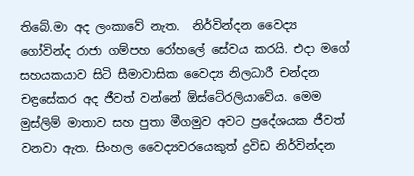තිබේ.මා අද ලංකාවේ නැත.  නිර්වින්දන වෛද්‍ය ගෝවින්ද රාජා ගම්පහ රෝහලේ සේවය කරයි. එදා මගේ සහයකයාව සිටි සීමාවාසික වෛද්‍ය නිලධාරී චන්දන චඳ්‍රසේකර අද ජීවත් වන්නේ ඕස්ටේ‍රලියාවේය. මෙම මුස්ලිම් මාතාව සහ පුතා මීගමුව අවට ප්‍රදේශයක ජීවත් වනවා ඇත. සිංහල වෛද්‍යවරයෙකුත් ද්‍රවිඩ නිර්වින්දන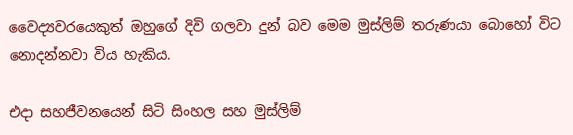වෛද්‍යවරයෙකුත් ඔහුගේ දිවි ගලවා දුන් බව මෙම මුස්ලිම් තරුණයා බොහෝ විට නොදන්නවා විය හැකිය.

එදා සහජීවනයෙන් සිටි සිංහල සහ මුස්ලිම්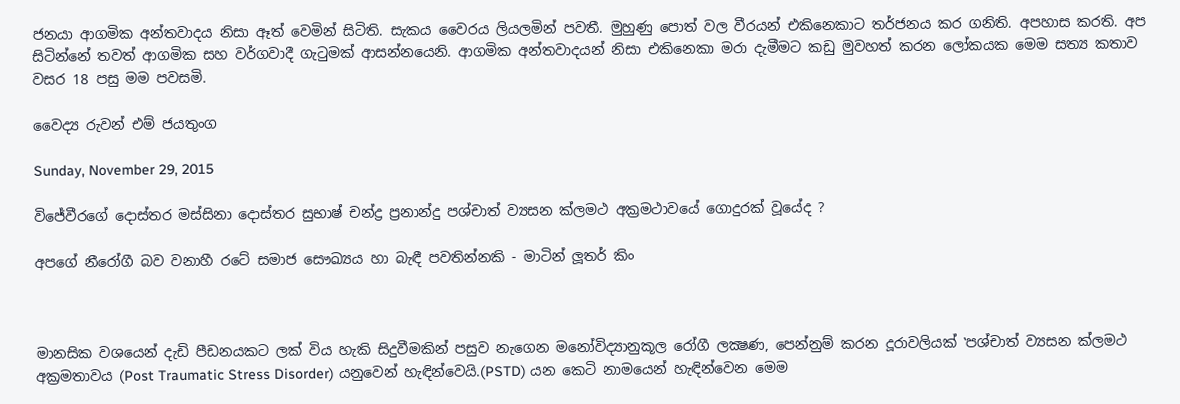ජනයා ආගමික අන්තවාදය නිසා ඈත් වෙමින් සිටිති. සැකය වෛරය ලියලමින් පවතී. මුහුණු පොත් වල වීරයන් එකිනෙකාට තර්ජනය කර ගනිති. අපහාස කරති. අප සිටින්නේ තවත් ආගමික සහ වර්ගවාදී ගැටුමක් ආසන්නයෙනි. ආගමික අන්තවාදයන් නිසා එකිනෙකා මරා දැමීමට කඩු මුවහත් කරන ලෝකයක මෙම සත්‍ය කතාව වසර 18 පසු මම පවසමි.

වෛද්‍ය රුවන් එම් ජයතුංග

Sunday, November 29, 2015

විජේවීරගේ දොස්‌තර මස්‌සිනා දොස්‌තර සුභාෂ් චන්ද්‍ර ප්‍රනාන්දු පශ්චාත් ව්‍යසන ක්ලමථ අක්‍රමථාවයේ ගොදුරක් වූයේද ?

අපගේ නීරෝගී බව වනාහී රටේ සමාජ සෞඛ්‍යය හා බැඳී පවතින්නකි - මාටින් ලූතර් කිං



මානසික වශයෙන් දැඩි පීඩනයකට ලක් විය හැකි සිදුවීමකින් පසුව නැගෙන මනෝවිද්‍යානුකූල රෝගී ලක්‍ෂණ, පෙන්නුම් කරන දූරාවලියක් ‛පශ්චාත් ව්‍යසන ක්ලමථ අක්‍රමතාවය (Post Traumatic Stress Disorder) යනුවෙන් හැඳින්වෙයි.(PSTD) යන කෙටි නාමයෙන් හැඳින්වෙන මෙම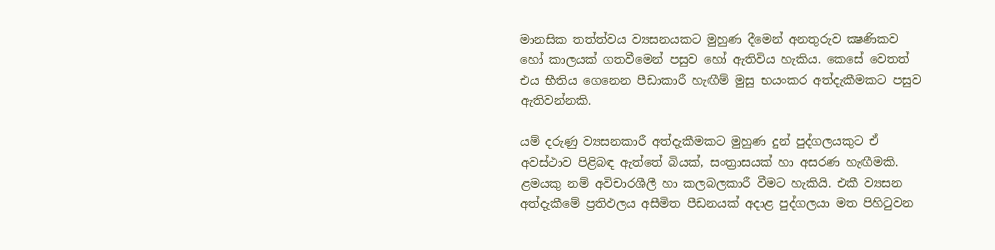මානසික තත්ත්වය ව්‍යසනයකට මුහුණ දීමෙන් අනතුරුව ක්‍ෂණිකව හෝ කාලයක් ගතවීමෙන් පසුව හෝ ඇතිවිය හැකිය. කෙසේ වෙතත් එය භීතිය ගෙනෙන පීඩාකාරී හැඟීම් මුසු භයංකර අත්දැකීමකට පසුව ඇතිවන්නකි.

යම් දරුණු ව්‍යසනකාරී අත්දැකීමකට මුහුණ දුන් පුද්ගලයකුට ඒ අවස්ථාව පිළිබඳ ඇත්තේ බියක්, සංත්‍රාසයක් හා අසරණ හැඟීමකි. ළමයකු නම් අවිචාරශීලී හා කලබලකාරී වීමට හැකියි. එකී ව්‍යසන අත්දැකීමේ ප්‍රතිඵලය අසීමිත පීඩනයක් අදාළ පුද්ගලයා මත පිහිටුවන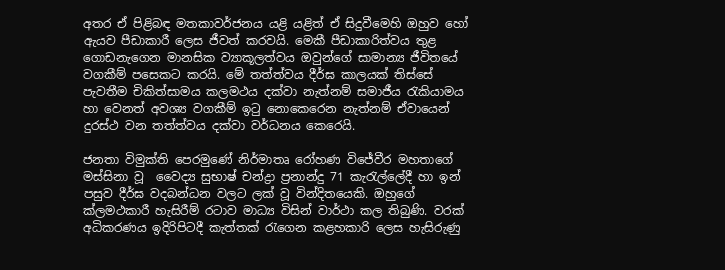අතර ඒ පිළිබඳ මතකාවර්ජනය යළි යළිත් ඒ සිදුවීමෙහි ඔහුව හෝ ඇයව පීඩාකාරී ලෙස ජීවත් කරවයි. මෙකී පීඩාකාරිත්වය තුළ ගොඩනැගෙන මානසික ව්‍යාකූලත්වය ඔවුන්ගේ සාමාන්‍ය ජීවිතයේ වගකීම් පසෙකට කරයි. මේ තත්ත්වය දීර්ඝ කාලයක් තිස්සේ පැවතීම චිකිත්සාමය කලමථය දක්වා නැත්නම් සමාජීය රැකියාමය හා වෙනත් අවශ්‍ය වගකීම් ඉටු නොකෙරෙන නැත්නම් ඒවායෙන් දුරස්ථ වන තත්ත්වය දක්වා වර්ධනය කෙරෙයි.

ජනතා විමුක්ති පෙරමුණේ නිර්මාතෘ රෝහණ විජේවීර මහතාගේ මස්සිනා වූ  වෛද්‍ය සුභාෂ් චන්ද්‍රා ප්‍රනාන්දු 71 කැරැල්ලේදී හා ඉන් පසුව දීර්ඝ වදබන්ධන වලට ලක් වූ වින්දිතයෙකි. ඔහුගේ ක්ලමථකාරී හැසිරීම් රටාව මාධ්‍ය විසින් වාර්ථා කල තිබුණි. වරක් අධිකරණය ඉදිරිපිටදී කැත්තක් රැගෙන කළහකාරි ලෙස හැසිරුණු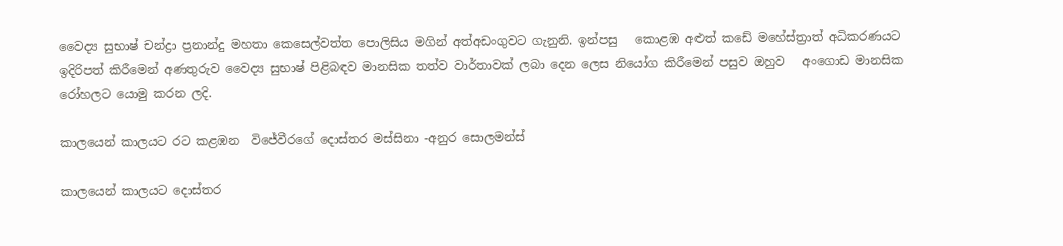වෛද්‍ය සුභාෂ් චන්ද්‍රා ප්‍රනාන්දු මහතා කෙසෙල්වත්ත පොලිසිය මගින් අත්අඩංගුවට ගැනුනි. ඉන්පසු   කොළඹ අළුත් කඩේ මහේස්ත්‍රාත් අධිකරණයට ඉදිරිපත් කිරීමෙන් අණතුරුව වෛද්‍ය සුභාෂ් පිළිබඳව මානසික තත්ව වාර්තාවක් ලබා දෙන ලෙස නියෝග කිරීමෙන් පසුව ඔහුව   අංගොඩ මානසික රෝහලට යොමු කරන ලදි.

කාලයෙන් කාලයට රට කළඹන  විජේවීරගේ දොස්‌තර මස්‌සිනා -අනුර සොලමන්ස්‌

කාලයෙන් කාලයට දොස්‌තර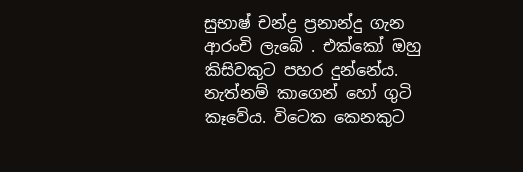සුභාෂ් චන්ද්‍ර ප්‍රනාන්දු ගැන ආරංචි ලැබේ . එක්‌කෝ ඔහු කිසිවකුට පහර දුන්නේය. නැත්නම් කාගෙන් හෝ ගුටි කෑවේය. විටෙක කෙනකුට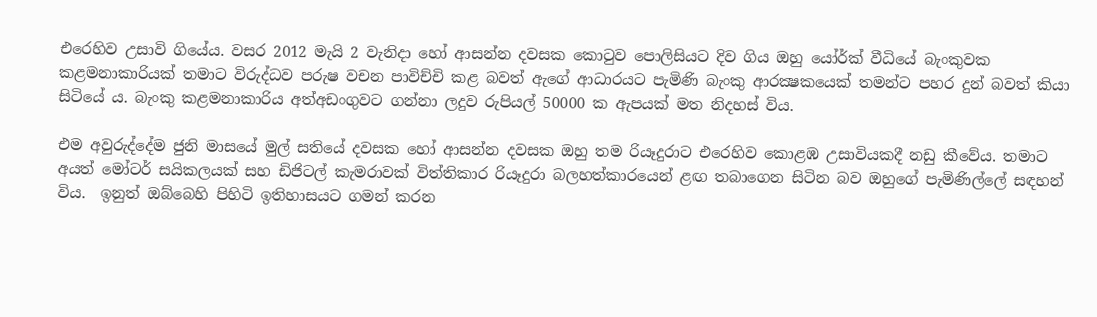එරෙහිව උසාවි ගියේය. වසර 2012 මැයි 2 වැනිදා හෝ ආසන්න දවසක කොටුව පොලිසියට දිව ගිය ඔහු යෝර්ක්‌ වීධියේ බැංකුවක කළමනාකාරියක්‌ තමාට විරුද්ධව පරුෂ වචන පාවිච්චි කළ බවත් ඇගේ ආධාරයට පැමිණි බැංකු ආරක්‍ෂකයෙක්‌ තමන්ට පහර දුන් බවත් කියා සිටියේ ය. බැංකු කළමනාකාරිය අත්අඩංගුවට ගන්නා ලදුව රුපියල් 50000 ක ඇපයක්‌ මත නිදහස්‌ විය.

එම අවුරුද්දේම ජුනි මාසයේ මුල් සතියේ දවසක හෝ ආසන්න දවසක ඔහු තම රියෑදුරාට එරෙහිව කොළඹ උසාවියකදී නඩු කීවේය. තමාට අයත් මෝටර් සයිකලයක්‌ සහ ඩිජිටල් කැමරාවක්‌ විත්තිකාර රියෑදුරා බලහත්කාරයෙන් ළඟ තබාගෙන සිටින බව ඔහුගේ පැමිණිල්ලේ සඳහන් විය.  ඉනුත් ඔබ්බෙහි පිහිටි ඉතිහාසයට ගමන් කරන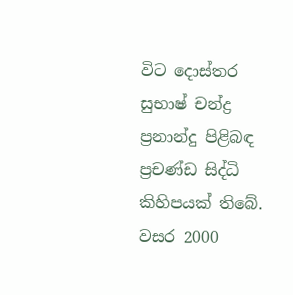විට දොස්‌තර සුභාෂ් චන්ද්‍ර ප්‍රනාන්දු පිළිබඳ ප්‍රචණ්‌ඩ සිද්ධි කිහිපයක්‌ තිබේ. වසර 2000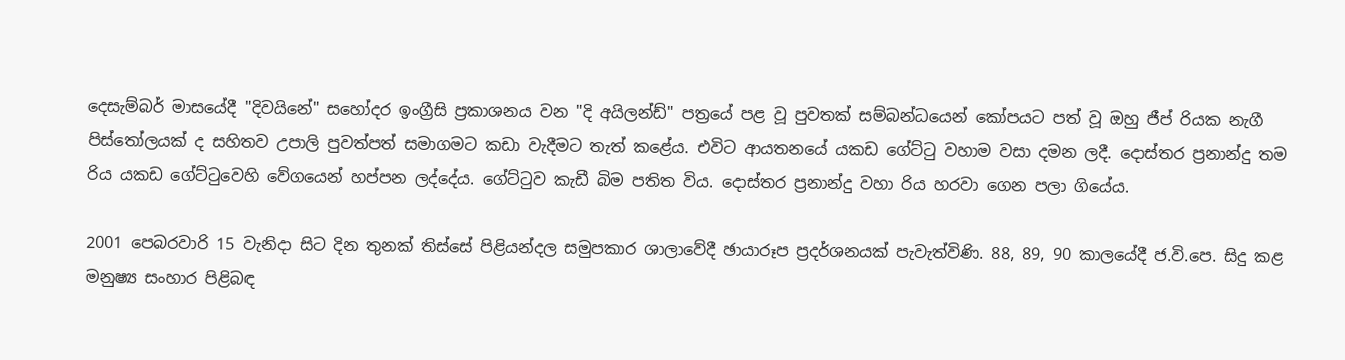දෙසැම්බර් මාසයේදී "දිවයිනේ" සහෝදර ඉංග්‍රීසි ප්‍රකාශනය වන "දි අයිලන්ඩ්" පත්‍රයේ පළ වූ පුවතක්‌ සම්බන්ධයෙන් කෝපයට පත් වූ ඔහු ජීප් රියක නැගී පිස්‌තෝලයක්‌ ද සහිතව උපාලි පුවත්පත් සමාගමට කඩා වැදීමට තැත් කළේය. එවිට ආයතනයේ යකඩ ගේට්‌ටු වහාම වසා දමන ලදී. දොස්‌තර ප්‍රනාන්දු තම රිය යකඩ ගේට්‌ටුවෙහි වේගයෙන් හප්පන ලද්දේය. ගේට්‌ටුව කැඩී බිම පතිත විය. දොස්‌තර ප්‍රනාන්දු වහා රිය හරවා ගෙන පලා ගියේය.

2001 පෙබරවාරි 15 වැනිදා සිට දින තුනක්‌ තිස්‌සේ පිළියන්දල සමුපකාර ශාලාවේදී ඡායාරූප ප්‍රදර්ශනයක්‌ පැවැත්විණි. 88, 89, 90 කාලයේදී ජ.වි.පෙ. සිදු කළ මනුෂ්‍ය සංහාර පිළිබඳ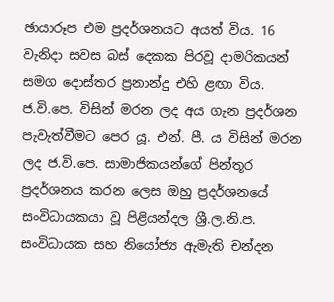ඡායාරූප එම ප්‍රදර්ශනයට අයත් විය. 16 වැනිදා සවස බස්‌ දෙකක පිරවූ දාමරිකයන් සමග දොස්‌තර ප්‍රනාන්දු එහි ළඟා විය. ජ.වි.පෙ. විසින් මරන ලද අය ගැන ප්‍රදර්ශන පැවැත්වීමට පෙර යූ. එන්. පී. ය විසින් මරන ලද ජ.වි.පෙ. සාමාජිකයන්ගේ පින්තූර ප්‍රදර්ශනය කරන ලෙස ඔහු ප්‍රදර්ශනයේ සංවිධායකයා වූ පිළියන්දල ශ්‍රී.ල.නි.ප. සංවිධායක සහ නියෝජ්‍ය ඇමැති චන්දන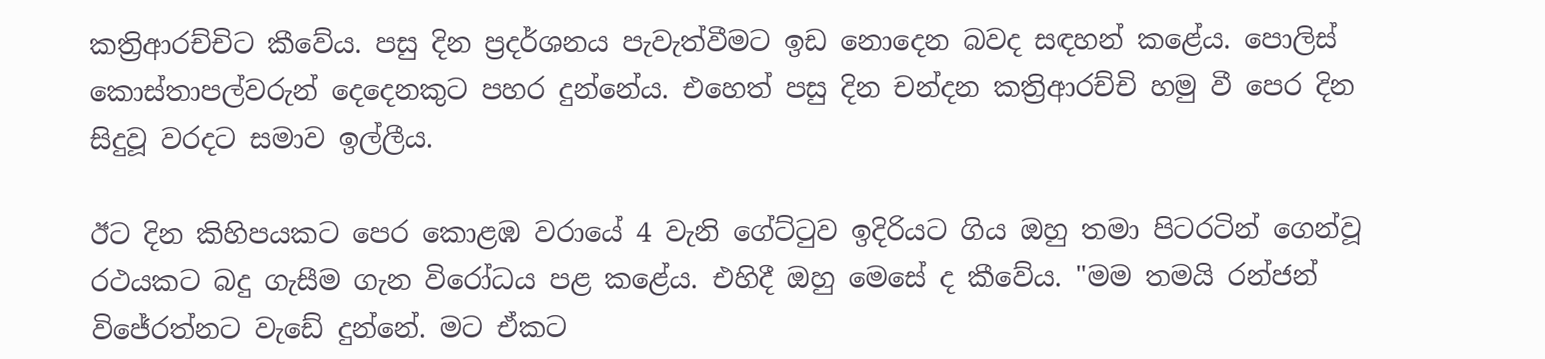කත්‍රිආරච්චිට කීවේය. පසු දින ප්‍රදර්ශනය පැවැත්වීමට ඉඩ නොදෙන බවද සඳහන් කළේය. පොලිස්‌ කොස්‌තාපල්වරුන් දෙදෙනකුට පහර දුන්නේය. එහෙත් පසු දින චන්දන කත්‍රිආරච්චි හමු වී පෙර දින සිදුවූ වරදට සමාව ඉල්ලීය.

ඊට දින කිහිපයකට පෙර කොළඹ වරායේ 4 වැනි ගේට්‌ටුව ඉදිරියට ගිය ඔහු තමා පිටරටින් ගෙන්වූ රථයකට බදු ගැසීම ගැන විරෝධය පළ කළේය. එහිදී ඔහු මෙසේ ද කීවේය. "මම තමයි රන්ජන් විජේරත්නට වැඩේ දුන්නේ. මට ඒකට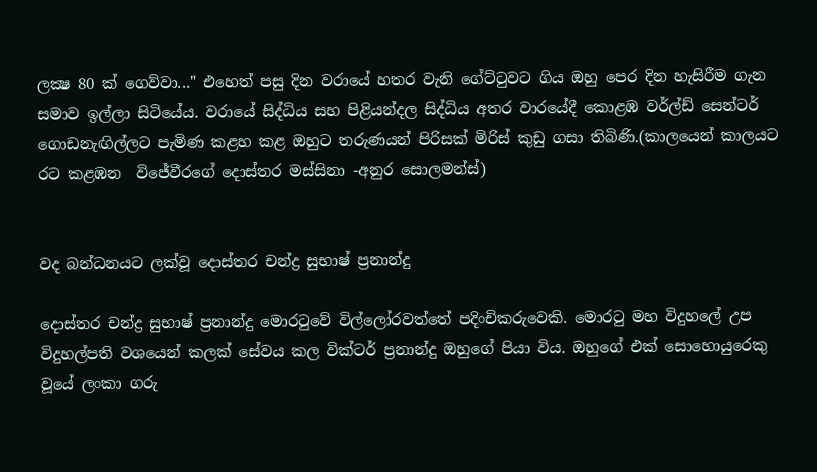ලක්‍ෂ 80 ක්‌ ගෙව්වා..." එහෙත් පසු දින වරායේ හතර වැනි ගේට්‌ටුවට ගිය ඔහු පෙර දින හැසිරීම ගැන සමාව ඉල්ලා සිටියේය. වරායේ සිද්ධිය සහ පිළියන්දල සිද්ධිය අතර වාරයේදී කොළඹ වර්ල්ඩ් සෙන්ටර් ගොඩනැඟිල්ලට පැමිණ කළහ කළ ඔහුට තරුණයන් පිරිසක්‌ මිරිස්‌ කුඩු ගසා තිබිණි.(කාලයෙන් කාලයට රට කළඹන  විජේවීරගේ දොස්‌තර මස්‌සිනා -අනුර සොලමන්ස්‌)


වද බන්ධනයට ලක්වූ දොස්‌තර චන්ද්‍ර සුභාෂ් ප්‍රනාන්දු

දොස්‌තර චන්ද්‍ර සුභාෂ් ප්‍රනාන්දු මොරටුවේ විල්ලෝරවත්තේ පදිංචිකරුවෙකි. මොරටු මහ විදුහලේ උප විදුහල්පති වශයෙන් කලක් සේවය කල වික්ටර් ප්‍රනාන්දු ඔහුගේ පියා විය. ඔහුගේ එක් සොහොයුරෙකු වූයේ ලංකා ගරු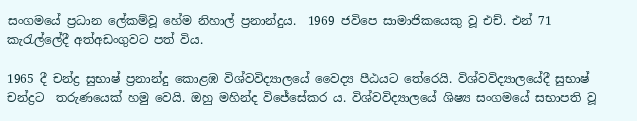සංගමයේ ප්‍රධාන ලේකම්වූ හේම නිහාල් ප්‍රනාන්දුය.  1969 ජවිපෙ සාමාජිකයෙකු වූ එච්. එන් 71 කැරැල්ලේදී අත්අඩංගුවට පත් විය.

1965 දී චන්ද්‍ර සුභාෂ් ප්‍රනාන්දු කොළඹ විශ්වවිද්‍යාලයේ වෛද්‍ය පීඨයට තේරෙයි. විශ්වවිද්‍යාලයේදී සුභාෂ් චන්ද්‍රට  තරුණයෙක්‌ හමු වෙයි. ඔහු මහින්ද විජේසේකර ය. විශ්වවිද්‍යාලයේ ශිෂ්‍ය සංගමයේ සභාපති වූ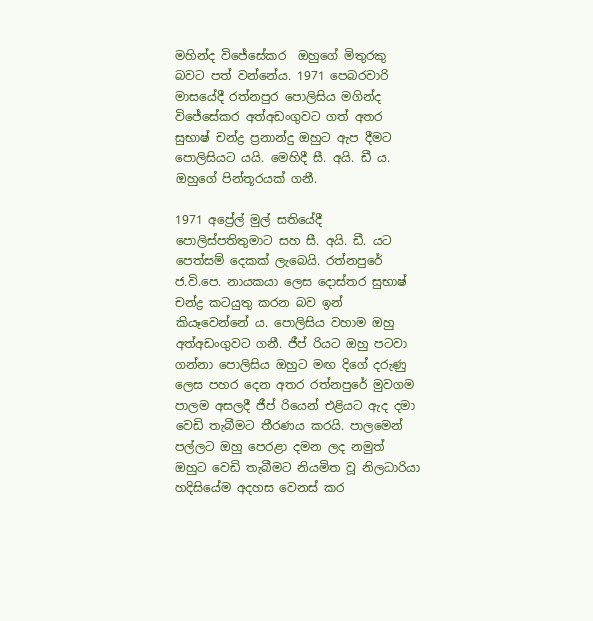මහින්ද විජේසේකර  ඔහුගේ මිතුරකු බවට පත් වන්නේය. 1971 පෙබරවාරි මාසයේදී රත්නපුර පොලිසිය මගින්ද විජේසේකර අත්අඩංගුවට ගත් අතර සුභාෂ් චන්ද්‍ර ප්‍රනාන්දු ඔහුට ඇප දීමට පොලිසියට යයි. මෙහිදී සී. අයි. ඩී ය. ඔහුගේ පින්තූරයක්‌ ගනී.

1971 අප්‍රේල් මුල් සතියේදී පොලිස්‌පතිතුමාට සහ සී. අයි. ඩී. යට පෙත්සම් දෙකක්‌ ලැබෙයි. රත්නපුරේ ජ.වි.පෙ. නායකයා ලෙස දොස්‌තර සුභාෂ් චන්ද්‍ර කටයුතු කරන බව ඉන් කියෑවෙන්නේ ය. පොලිසිය වහාම ඔහු අත්අඩංගුවට ගනී. ජීප් රියට ඔහු පටවා ගන්නා පොලිසිය ඔහුට මඟ දිගේ දරුණු ලෙස පහර දෙන අතර රත්නපුරේ මුවගම පාලම අසලදී ජීප් රියෙන් එළියට ඇද දමා වෙඩි තැබීමට තීරණය කරයි. පාලමෙන් පල්ලට ඔහු පෙරළා දමන ලද නමුත් ඔහුට වෙඩි තැබීමට නියමිත වූ නිලධාරියා හදිසියේම අදහස වෙනස්‌ කර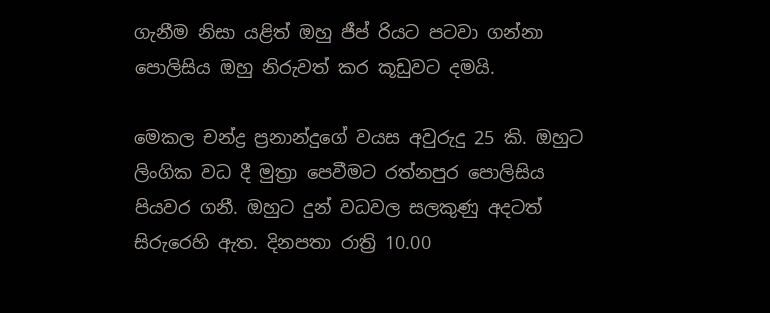ගැනීම නිසා යළිත් ඔහු ජීප් රියට පටවා ගන්නා පොලිසිය ඔහු නිරුවත් කර කූඩුවට දමයි.

මෙකල චන්ද්‍ර ප්‍රනාන්දුගේ වයස අවුරුදු 25 කි. ඔහුට ලිංගික වධ දී මුත්‍රා පෙවීමට රත්නපුර පොලිසිය පියවර ගනී. ඔහුට දුන් වධවල සලකුණු අදටත් සිරුරෙහි ඇත. දිනපතා රාත්‍රි 10.00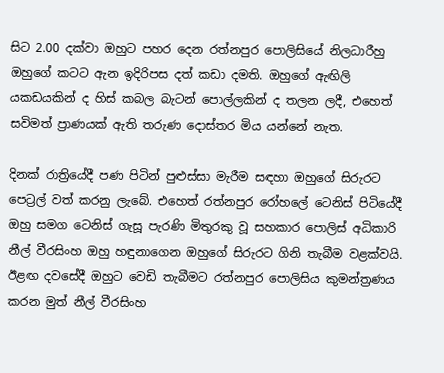සිට 2.00 දක්‌වා ඔහුට පහර දෙන රත්නපුර පොලිසියේ නිලධාරීහු ඔහුගේ කටට ඇන ඉදිරිපස දත් කඩා දමති. ඔහුගේ ඇඟිලි යකඩයකින් ද හිස්‌ කබල බැටන් පොල්ලකින් ද තලන ලදී, එහෙත් සවිමත් ප්‍රාණයක්‌ ඇති තරුණ දොස්‌තර මිය යන්නේ නැත.

දිනක්‌ රාත්‍රියේදී පණ පිටින් පුළුස්‌සා මැරීම සඳහා ඔහුගේ සිරුරට පෙට්‍රල් වත් කරනු ලැබේ. එහෙත් රත්නපුර රෝහලේ ටෙනිස්‌ පිටියේදී ඔහු සමග ටෙනිස්‌ ගැසූ පැරණි මිතුරකු වූ සහකාර පොලිස්‌ අධිකාරි නීල් වීරසිංහ ඔහු හඳුනාගෙන ඔහුගේ සිරුරට ගිනි තැබීම වළක්‌වයි. ඊළඟ දවසේදී ඔහුට වෙඩි තැබීමට රත්නපුර පොලිසිය කුමන්ත්‍රණය කරන මුත් නීල් වීරසිංහ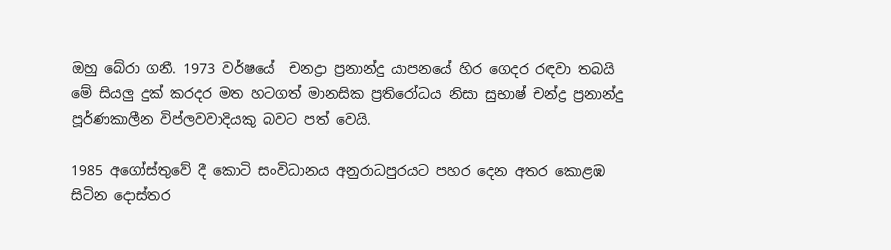ඔහු බේරා ගනී. 1973 වර්ෂයේ  චනද්‍රා ප්‍රනාන්දු යාපනයේ හිර ගෙදර රඳවා තබයි  මේ සියලු දුක්‌ කරදර මත හටගත් මානසික ප්‍රතිරෝධය නිසා සුභාෂ් චන්ද්‍ර ප්‍රනාන්දු පූර්ණකාලීන විප්ලවවාදියකු බවට පත් වෙයි.

1985 අගෝස්‌තුවේ දී කොටි සංවිධානය අනුරාධපුරයට පහර දෙන අතර කොළඹ සිටින දොස්‌තර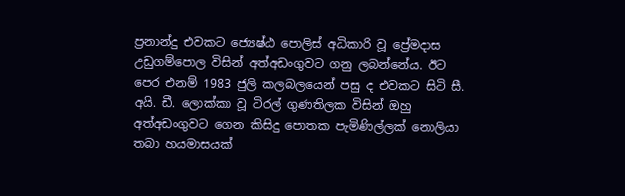ප්‍රනාන්දු එවකට ජ්‍යෙෂ්ඨ පොලිස්‌ අධිකාරි වූ ප්‍රේමදාස උඩුගම්පොල විසින් අත්අඩංගුවට ගනු ලබන්නේය. ඊට පෙර එනම් 1983 ජුලි කලබලයෙන් පසු ද එවකට සිටි සී. අයි. ඩී. ලොක්‌කා වූ ටිරල් ගුණතිලක විසින් ඔහු අත්අඩංගුවට ගෙන කිසිදු පොතක පැමිණිල්ලක්‌ නොලියා තබා හයමාසයක්‌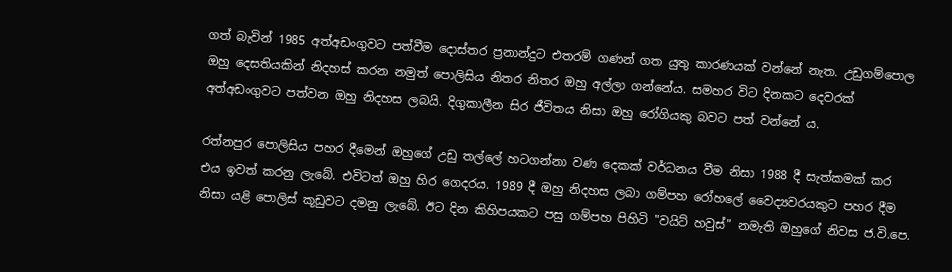ගත් බැවින් 1985 අත්අඩංගුවට පත්වීම දොස්‌තර ප්‍රනාන්දුට එතරම් ගණන් ගත යුතු කාරණයක්‌ වන්නේ නැත. උඩුගම්පොල ඔහු දෙසතියකින් නිදහස්‌ කරන නමුත් පොලිසිය නිතර නිතර ඔහු අල්ලා ගන්නේය. සමහර විට දිනකට දෙවරක්‌ අත්අඩංගුවට පත්වන ඔහු නිදහස ලබයි. දිගුකාලීන සිර ජීවිතය නිසා ඔහු රෝගියකු බවට පත් වන්නේ ය.

රත්නපුර පොලිසිය පහර දීමෙන් ඔහුගේ උඩු තල්ලේ හටගන්නා වණ දෙකක්‌ වර්ධනය වීම නිසා 1988 දී සැත්කමක්‌ කර එය ඉවත් කරනු ලැබේ. එවිටත් ඔහු හිර ගෙදරය. 1989 දී ඔහු නිදහස ලබා ගම්පහ රෝහලේ වෛද්‍යවරයකුට පහර දීම නිසා යළි පොලිස්‌ කූඩුවට දමනු ලැබේ. ඊට දින කිහිපයකට පසු ගම්පහ පිහිටි "වයිට්‌ හවුස්‌" නමැති ඔහුගේ නිවස ජ.වි.පෙ.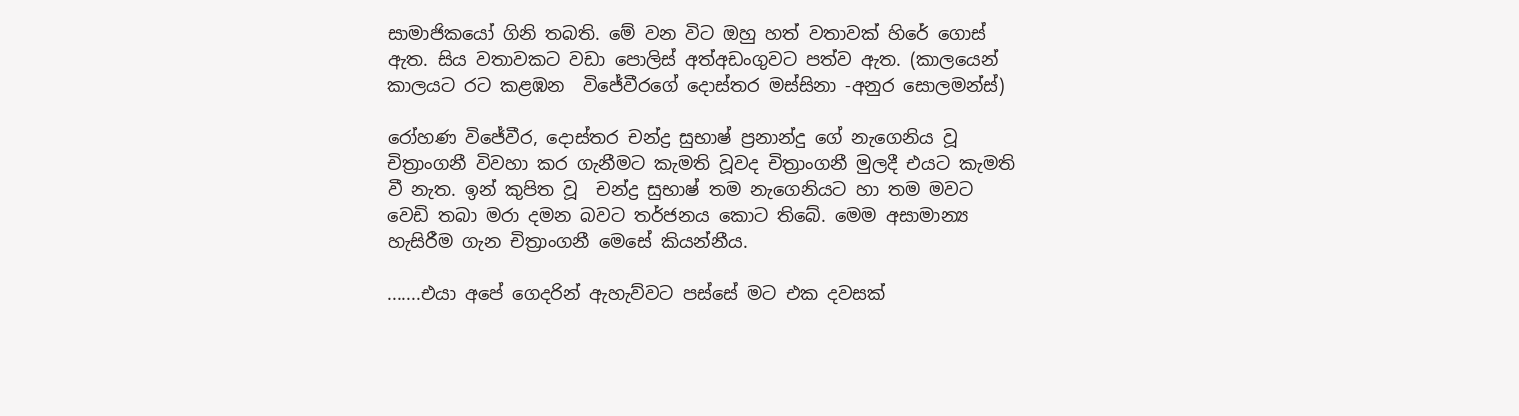සාමාජිකයෝ ගිනි තබති. මේ වන විට ඔහු හත් වතාවක්‌ හිරේ ගොස්‌ ඇත. සිය වතාවකට වඩා පොලිස්‌ අත්අඩංගුවට පත්ව ඇත. (කාලයෙන් කාලයට රට කළඹන  විජේවීරගේ දොස්‌තර මස්‌සිනා -අනුර සොලමන්ස්‌)

රෝහණ විජේවීර, දොස්‌තර චන්ද්‍ර සුභාෂ් ප්‍රනාන්දු ගේ නැගෙනිය වූ චිත්‍රාංගනී විවහා කර ගැනීමට කැමති වූවද චිත්‍රාංගනී මුලදී එයට කැමති වී නැත. ඉන් කුපිත වූ  චන්ද්‍ර සුභාෂ් තම නැගෙනියට හා තම මවට වෙඩි තබා මරා දමන බවට තර්ජනය කොට තිබේ. මෙම අසාමාන්‍ය හැසිරීම ගැන චිත්‍රාංගනී මෙසේ කියන්නීය.

.......එයා අපේ ගෙදරින් ඇහැව්වට පස්‌සේ මට එක දවසක්‌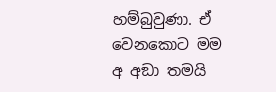හම්බුවුණා. ඒ වෙනකොට මම අ අඞා තමයි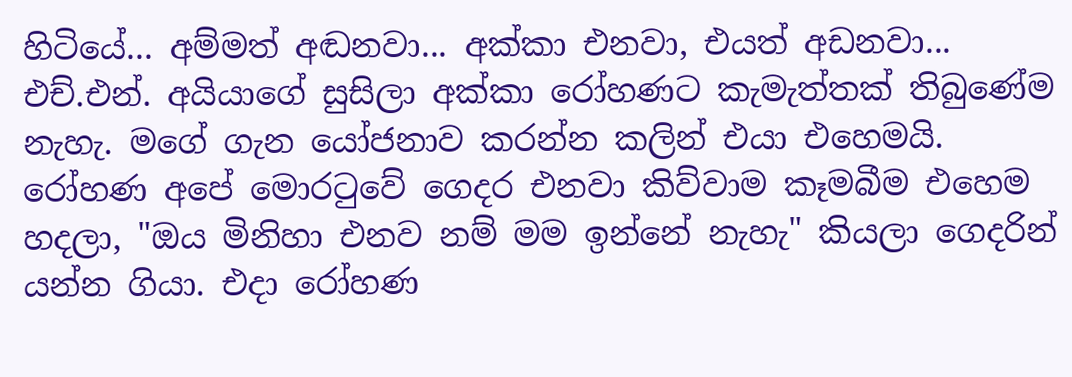හිටියේ... අම්මත් අඬනවා... අක්‌කා එනවා, එයත් අඩනවා... එච්.එන්. අයියාගේ සුසිලා අක්‌කා රෝහණට කැමැත්තක්‌ තිබුණේම නැහැ. මගේ ගැන යෝජනාව කරන්න කලින් එයා එහෙමයි. රෝහණ අපේ මොරටුවේ ගෙදර එනවා කිව්වාම කෑමබීම එහෙම හදලා, "ඔය මිනිහා එනව නම් මම ඉන්නේ නැහැ" කියලා ගෙදරින් යන්න ගියා. එදා රෝහණ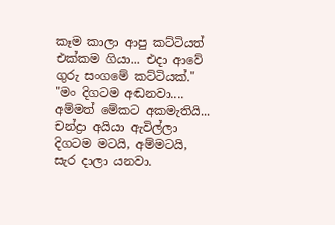කෑම කාලා ආපු කට්‌ටියත් එක්‌කම ගියා... එදා ආවේ ගුරු සංගමේ කට්‌ටියක්‌."  "මං දිගටම අඬනවා.... අම්මත් මේකට අකමැතියි... චන්ද්‍රා අයියා ඇවිල්ලා දිගටම මටයි, අම්මටයි, සැර දාලා යනවා.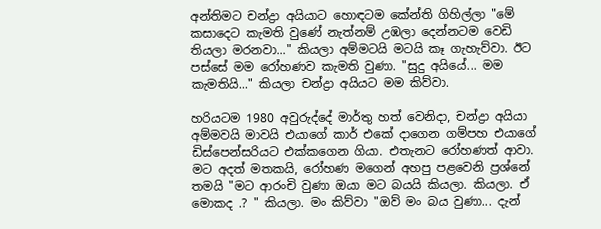අන්තිමට චන්ද්‍රා අයියාට හොඳටම කේන්ති ගිහිල්ලා "මේ කසාදෙට කැමති වුණේ නැත්නම් උඹලා දෙන්නටම වෙඩි තියලා මරනවා..." කියලා අම්මටයි මටයි කෑ ගැහැව්වා. ඊට පස්‌සේ මම රෝහණව කැමති වුණා. "සුදු අයියේ... මම කැමතියි..." කියලා චන්ද්‍රා අයියට මම කිව්වා.

හරියටම 1980 අවුරුද්දේ මාර්තු හත් වෙනිදා, චන්ද්‍රා අයියා අම්මවයි මාවයි එයාගේ කාර් එකේ දාගෙන ගම්පහ එයාගේ ඩිස්‌පෙන්සරියට එක්‌කගෙන ගියා. එතැනට රෝහණත් ආවා. මට අදත් මතකයි, රෝහණ මගෙන් අහපු පළවෙනි ප්‍රශ්නේ තමයි "මට ආරංචි වුණා ඔයා මට බයයි කියලා. කියලා. ඒ මොකද .? " කියලා. මං කිව්වා "ඔව් මං බය වුණා... දැන්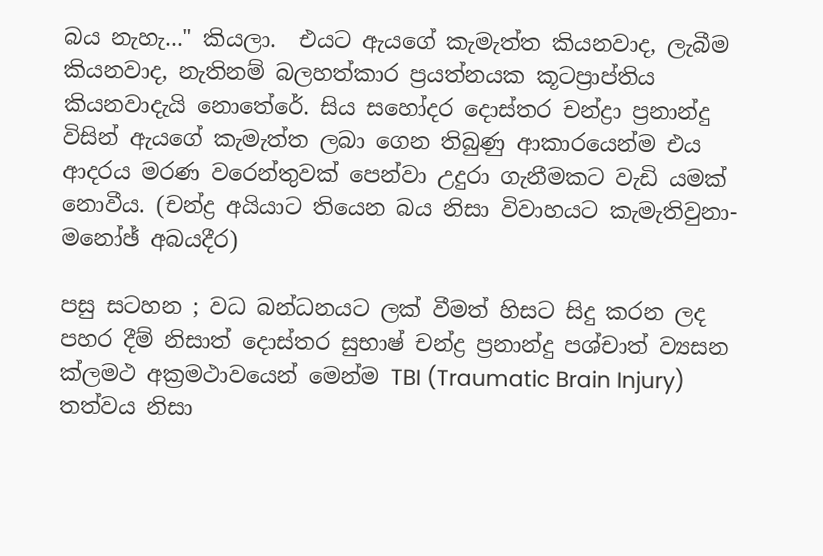බය නැහැ..." කියලා.  එයට ඇයගේ කැමැත්ත කියනවාද, ලැබීම කියනවාද, නැතිනම් බලහත්කාර ප්‍රයත්නයක කූටප්‍රාප්තිය කියනවාදැයි නොතේරේ. සිය සහෝදර දොස්‌තර චන්ද්‍රා ප්‍රනාන්දු විසින් ඇයගේ කැමැත්ත ලබා ගෙන තිබුණු ආකාරයෙන්ම එය ආදරය මරණ වරෙන්තුවක්‌ පෙන්වා උදුරා ගැනීමකට වැඩි යමක්‌ නොවීය. (චන්ද්‍ර අයියාට තියෙන බය නිසා විවාහයට කැමැතිවුනා-මනෝඡ් අබයදීර)

පසු සටහන ; වධ බන්ධනයට ලක් වීමත් හිසට සිදු කරන ලද පහර දීම් නිසාත් දොස්‌තර සුභාෂ් චන්ද්‍ර ප්‍රනාන්දු පශ්චාත් ව්‍යසන ක්ලමථ අක්‍රමථාවයෙන් මෙන්ම TBI (Traumatic Brain Injury) තත්වය නිසා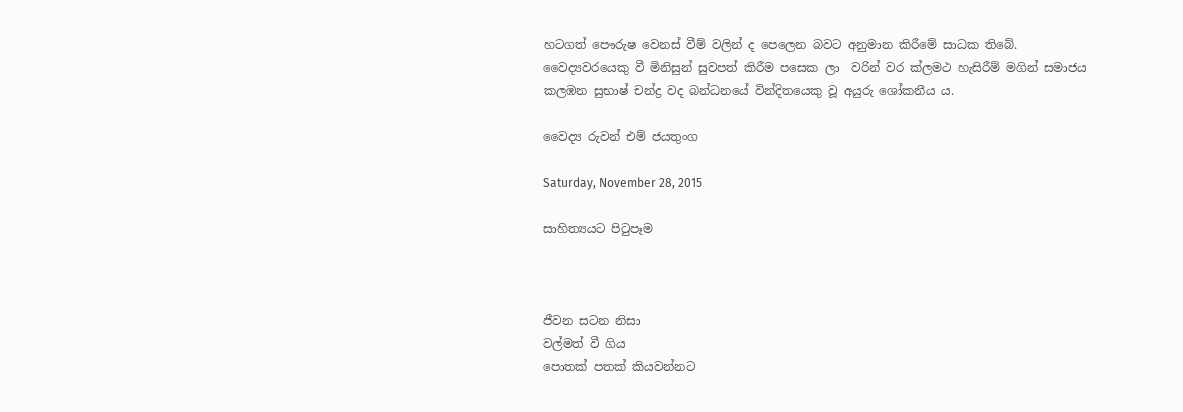හටගත් පෞරුෂ වෙනස් වීම් වලින් ද පෙලෙන බවට අනුමාන කිරීමේ සාධක තිබේ. වෛද්‍යවරයෙකු වී මිනිසුන් සුවපත් කිරීම පසෙක ලා  වරින් වර ක්ලමථ හැසිරීම් මගින් සමාජය කලඹන සුභාෂ් චන්ද්‍ර වද බන්ධනයේ වින්දිතයෙකු වූ අයුරු ශෝකනීය ය.

වෛද්‍ය රුවන් එම් ජයතුංග

Saturday, November 28, 2015

සාහිත්‍යයට පිටුපෑම



ජීවන සටන නිසා
වල්මත් වී ගිය
පොතක් පතක් කියවන්නට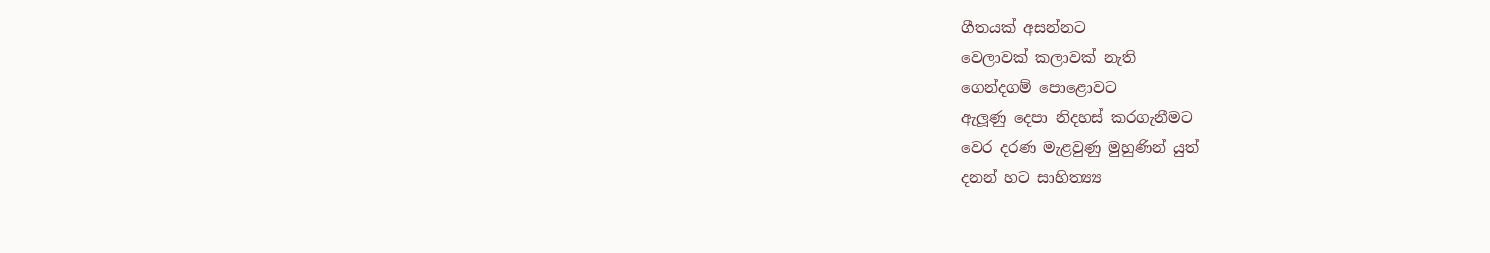ගීතයක් අසන්නට
වෙලාවක් කලාවක් නැති
ගෙන්දගම් පොළොවට
ඇලූණු දෙපා නිදහස් කරගැනීමට
වෙර දරණ මැළවුණු මුහුණින් යුත්
දනන් හට සාහිත්‍ය්‍ය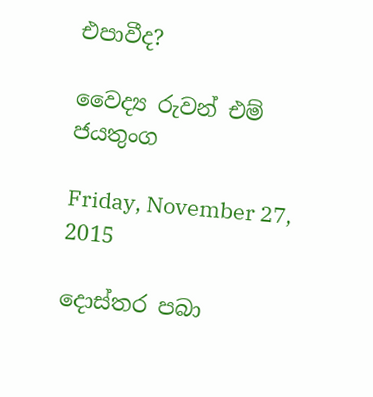එපාවීද?

වෛද්‍ය රුවන් එම් ජයතුංග

Friday, November 27, 2015

දොස්තර පබා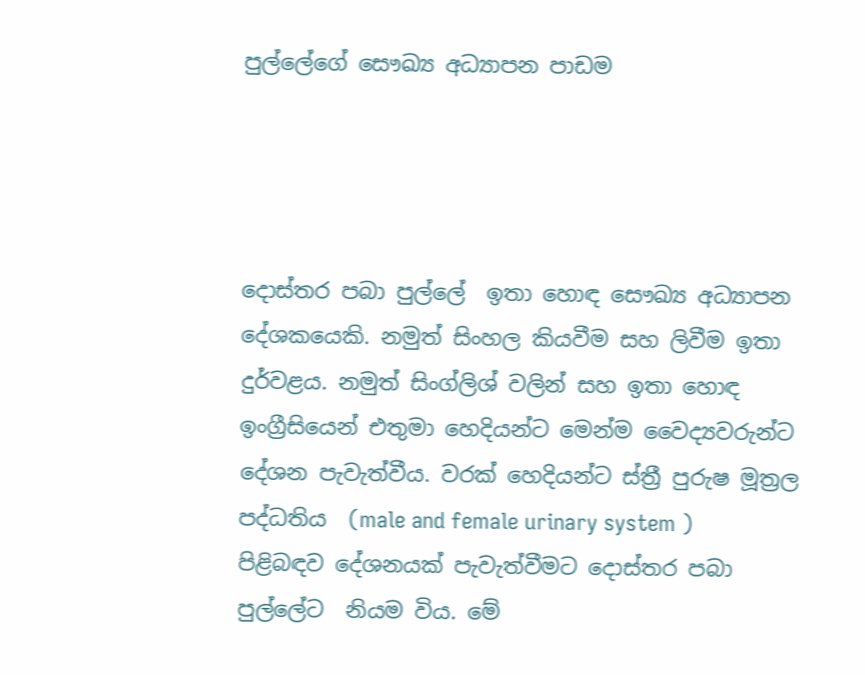පුල්ලේගේ සෞඛ්‍ය අධ්‍යාපන පාඩම




දොස්තර පබා පුල්ලේ  ඉතා හොඳ සෞඛ්‍ය අධ්‍යාපන  දේශකයෙකි. නමුත් සිංහල කියවීම සහ ලිවීම ඉතා දුර්වළය. නමුත් සිංග්ලිශ් වලින් සහ ඉතා හොඳ  ඉංග්‍රීසියෙන් එතුමා හෙදියන්ට මෙන්ම වෛද්‍යවරුන්ට දේශන පැවැත්වීය. වරක් හෙදියන්ට ස්ත්‍රී පුරුෂ මූත්‍රල පද්ධතිය  (male and female urinary system ) පිළිබඳව දේශනයක් පැවැත්වීමට දොස්තර පබා පුල්ලේට  නියම විය. මේ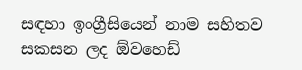සඳහා ඉංග්‍රීසියෙන් නාම සහිතව සකසන ලද ඕවහෙඩ්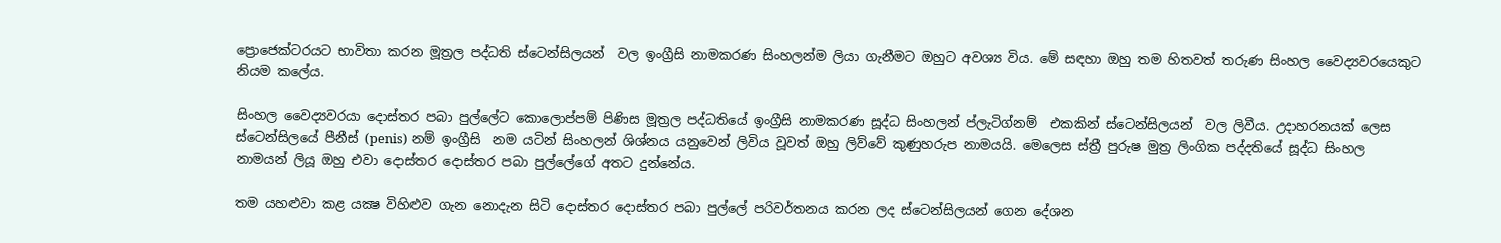ප්‍රොජෙක්ටරයට භාවිතා කරන මූත්‍රල පද්ධති ස්ටෙන්සිලයන්  වල ඉංග්‍රීසි නාමකරණ සිංහලන්ම ලියා ගැනීමට ඔහුට අවශ්‍ය විය. මේ සඳහා ඔහු තම හිතවත් තරුණ සිංහල වෛද්‍යවරයෙකුට නියම කලේය.

සිංහල වෛද්‍යවරයා දොස්තර පබා පුල්ලේට කොලොප්පම් පිණිස මූත්‍රල පද්ධතියේ ඉංග්‍රීසි නාමකරණ සූද්ධ සිංහලන් ප්ලැටිග්නම්  එකකින් ස්ටෙන්සිලයන්  වල ලිවීය. උදාහරනයක් ලෙස ස්ටෙන්සිලයේ පීනීස් (penis) නම් ඉංග්‍රීසි  නම යටින් සිංහලන් ශිශ්නය යනුවෙන් ලිවිය වූවත් ඔහු ලිව්වේ කුණුහරුප නාමයයි. මෙලෙස ස්ත්‍රී පුරුෂ මුත්‍ර ලිංගික පද්දතියේ සූද්ධ සිංහල නාමයන් ලියූ ඔහු එවා දොස්තර දොස්තර පබා පුල්ලේගේ අතට දුන්නේය.

තම යහළුවා කළ යක්‍ෂ විහිළුව ගැන නොදැන සිටි දොස්තර දොස්තර පබා පුල්ලේ පරිවර්තනය කරන ලද ස්ටෙන්සිලයන් ගෙන දේශන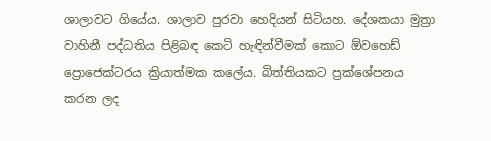ශාලාවට ගියේය. ශාලාව පුරවා හෙදියන් සිටියහ. දේශකයා මුත්‍රා වාහිනී පද්ධතිය පිළිබඳ කෙටි හැඳින්වීමක් කොට ඕවහෙඩ් ප්‍රොජෙක්ටරය ක්‍රියාත්මක කලේය. බිත්තියකට ප්‍රක්ශේපනය කරන ලද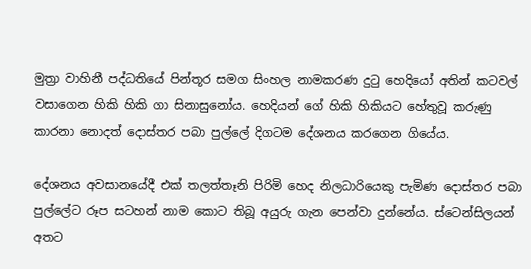මුත්‍රා වාහිනී පද්ධතියේ පින්තූර සමග සිංහල නාමකරණ දුටු හෙදියෝ අතින් කටවල් වසාගෙන හිකි හිකි ගා සිනාසුනෝය. හෙදියන් ගේ හිකි හිකියට හේතුවූ කරුණු කාරනා නොදත් දොස්තර පබා පුල්ලේ දිගටම දේශනය කරගෙන ගියේය.

දේශනය අවසානයේදී එක් තලත්තෑනි පිරිමි හෙද නිලධාරියෙකු පැමිණ දොස්තර පබා පුල්ලේට රූප සටහන් නාම කොට තිබූ අයුරු ගැන පෙන්වා දුන්නේය. ස්ටෙන්සිලයන් අතට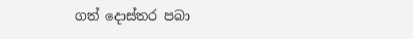ගත් දොස්තර පබා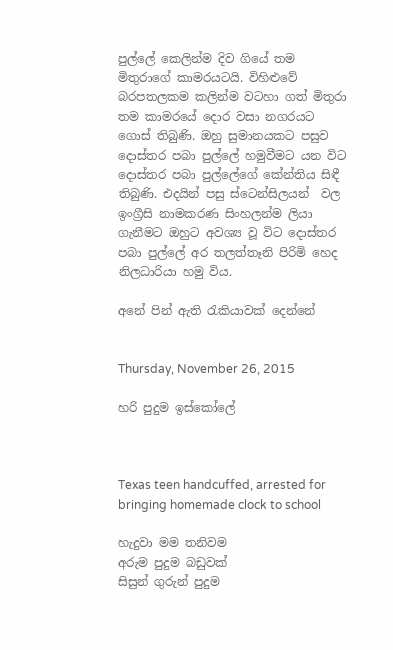පුල්ලේ කෙලින්ම දිව ගියේ තම මිතුරාගේ කාමරයටයි. විහිළුවේ බරපතලකම කලින්ම වටහා ගත් මිතුරා තම කාමරයේ දොර වසා නගරයට ගොස් තිබුණි. ඔහු සුමානයකට පසුව දොස්තර පබා පුල්ලේ හමුවීමට යන විට දොස්තර පබා පුල්ලේගේ කේන්තිය සිඳී තිබුණි. එදයින් පසු ස්ටෙන්සිලයන්  වල ඉංග්‍රීසි නාමකරණ සිංහලන්ම ලියා ගැනීමට ඔහුට අවශ්‍ය වූ විට දොස්තර පබා පුල්ලේ අර තලත්තෑනි පිරිමි හෙද නිලධාරියා හමු විය.

අනේ පින් ඇති රැකියාවක් දෙන්නේ


Thursday, November 26, 2015

හරි පුදුම ඉස්කෝලේ



Texas teen handcuffed, arrested for bringing homemade clock to school

හැදුවා මම තනිවම
අරුම පුදුම බඩුවක්
සිසුන් ගුරුන් පුදුම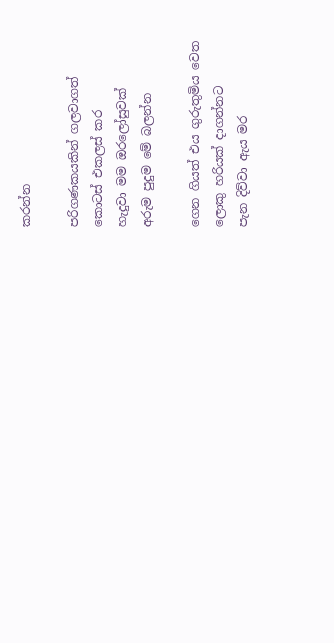කරන්න

පරිගණකයකින් ගලවාගත්
කොටස් එකලස් කර
හැදුවා මම ඔරලෝසුවක්
අරුම පුදුම මේ බලන්න

ගෙන ගියත් එය ගුරුතුමිය වෙත
ලොකු හරියක් දාගන්නට
පැන දිව්වා ඇය මර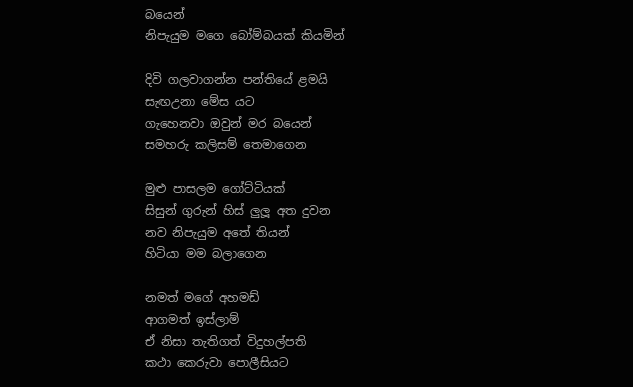බයෙන්
නිපැයුම මගෙ බෝම්බයක් කියමින්

දිවි ගලවාගන්න පන්තියේ ළමයි
සැඟඋනා මේස යට
ගැහෙනවා ඔවුන් මර බයෙන්
සමහරු කලිසම් තෙමාගෙන

මුළු පාසලම ගෝට්ටියක්
සිසුන් ගුරුන් හිස් ලුලූ අත දුවන
නව නිපැයුම අතේ තියන්
හිටියා මම බලාගෙන

නමත් මගේ අහමඩ්
ආගමත් ඉස්ලාම්
ඒ නිසා තැතිගත් විදුහල්පති
කථා කෙරුවා පොලීසියට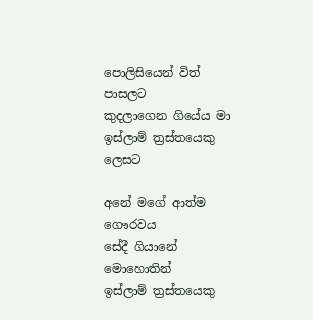පොලිසියෙන් විත් පාසලට
කුදලාගෙන ගියේය මා
ඉස්ලාම් ත්‍රස්තයෙකු ලෙසට

අනේ මගේ ආත්ම ගෞරවය
සේදී ගියානේ මොහොතින්
ඉස්ලාම් ත්‍රස්තයෙකු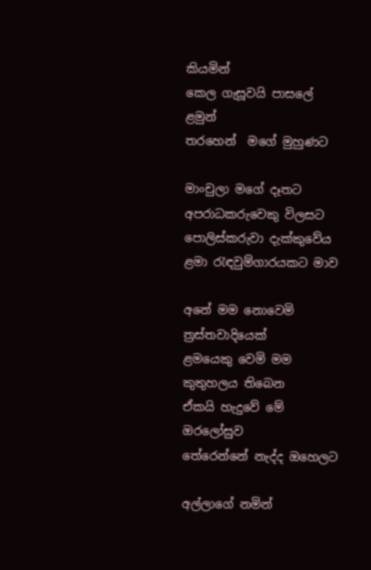කියමින්
කෙල ගැසූවයි පාසලේ ළමුන්
තරහෙන්  මගේ මුහුණට

මාංචුලා මගේ දෑතට
අපරාධකරුවෙකු විලසට
පොලිස්කරුවා දැක්කුවේය
ළමා රැඳවුම්ගාරයකට මාව

අනේ මම නොවෙමි ත්‍රස්තවාදියෙක්
ළමයෙකු වෙමි මම කුතුහලය තිබෙන
ඒකයි හැදුවේ මේ ඔරලෝසුව
තේරෙන්නේ නැද්ද ඔහෙලට

අල්ලාගේ නමින්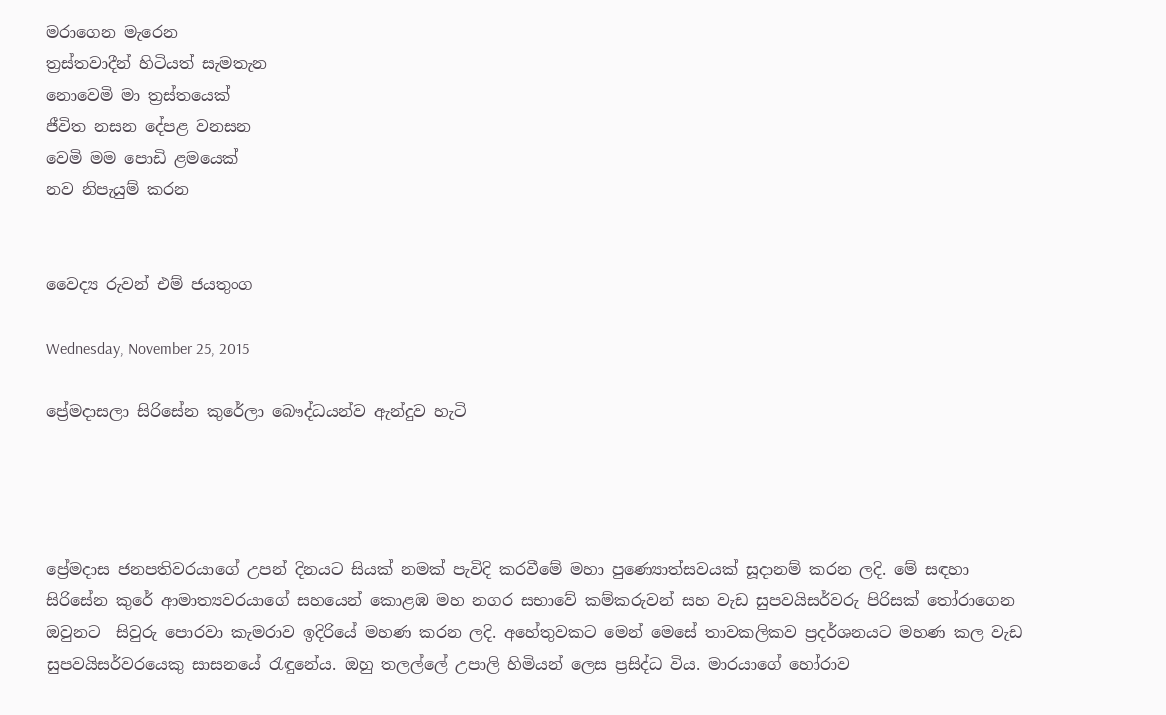මරාගෙන මැරෙන
ත්‍රස්තවාදීන් හිටියත් සැමතැන
නොවෙමි මා ත්‍රස්තයෙක්
ජීවිත නසන දේපළ වනසන
වෙමි මම පොඩි ළමයෙක්
නව නිපැයුම් කරන


වෛද්‍ය රුවන් එම් ජයතුංග

Wednesday, November 25, 2015

ප්‍රේමදාසලා සිරිසේන කුරේලා බෞද්ධයන්ව ඇන්දුව හැටි




ප්‍රේමදාස ජනපතිවරයාගේ උපන් දිනයට සියක් නමක් පැවිදි කරවීමේ මහා පුණ්‍යොත්සවයක් සූදානම් කරන ලදි. මේ සඳහා සිරිසේන කුරේ ආමාත්‍යවරයාගේ සහයෙන් කොළඹ මහ නගර සභාවේ කම්කරුවන් සහ වැඩ සුපවයිසර්වරු පිරිසක් තෝරාගෙන ඔවුනට  සිවුරු පොරවා කැමරාව ඉදිරියේ මහණ කරන ලදි. අහේතුවකට මෙන් මෙසේ තාවකලිකව ප්‍රදර්ශනයට මහණ කල වැඩ සුපවයිසර්වරයෙකු සාසනයේ රැඳුනේය. ඔහු තලල්ලේ උපාලි හිමියන් ලෙස ප්‍රසිද්ධ විය. මාරයාගේ හෝරාව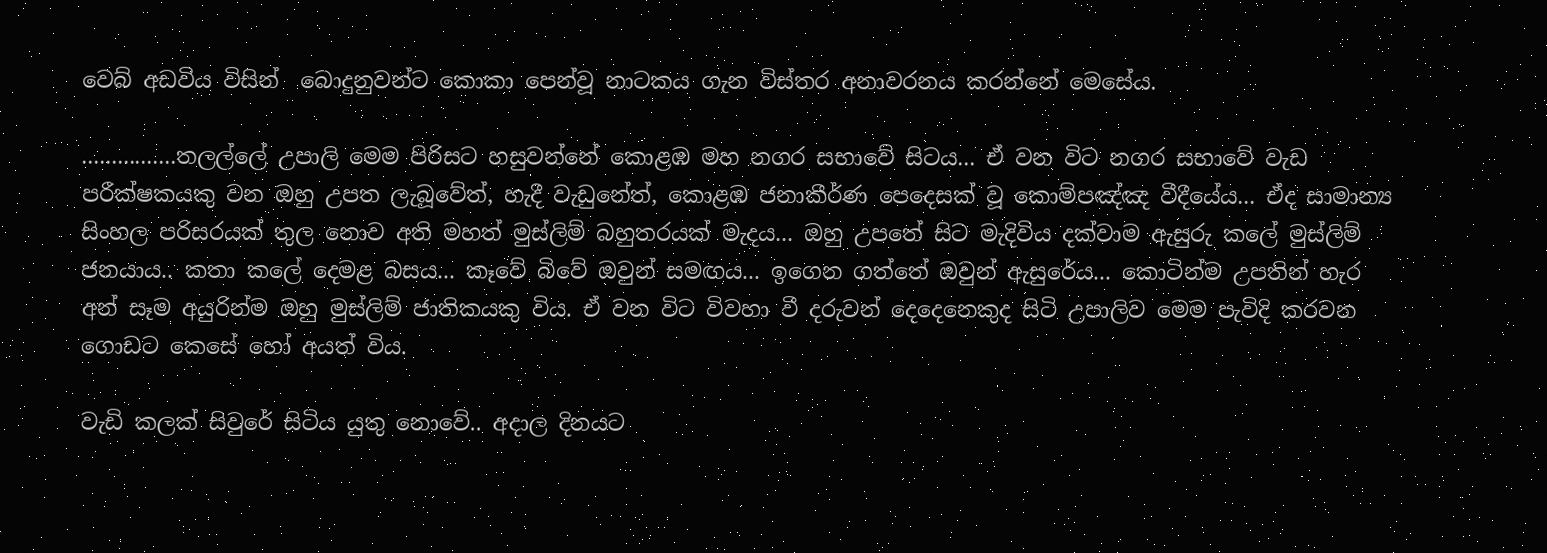වෙබ් අඩවිය විසින්  බොදුනුවන්ට කොකා පෙන්වූ නාටකය ගැන විස්තර අනාවරනය කරන්නේ මෙසේය.

................තලල්ලේ උපාලි මෙම පිරිසට හසුවන්නේ කොළඹ මහ නගර සභාවේ සිටය... ඒ වන විට නගර සභාවේ වැඩ පරීක්ෂකයකු වන ඔහු උපත ලැබූවේත්, හැදී වැඩුනේත්, කොළඹ ජනාකීර්ණ පෙදෙසක් වූ කොම්පඤ්ඤ වීදීයේය... ඒද සාමාන්‍ය සිංහල පරිසරයක් තුල නොව අති මහත් මුස්ලිම් බහුතරයක් මැදය... ඔහු උපතේ සිට මැදිවිය දක්වාම ඇසුරු කලේ මුස්ලිම් ජනයාය.. කතා කලේ දෙමළ බසය... කෑවේ බිවේ ඔවුන් සමඟය... ඉගෙන ගත්තේ ඔවුන් ඇසුරේය... කොටින්ම උපතින් හැර අන් සෑම අයුරින්ම ඔහු මුස්ලිම් ජාතිකයකු විය. ඒ වන විට විවහා වී දරුවන් දෙදෙනෙකුද සිටි උපාලිව මෙම පැවිදි කරවන ගොඩට කෙසේ හෝ අයත් විය.

වැඩි කලක් සිවුරේ සිටිය යුතු නොවේ.. අදාල දිනයට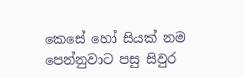කෙසේ හෝ සියක් නම පෙන්නුවාට පසු සිවුර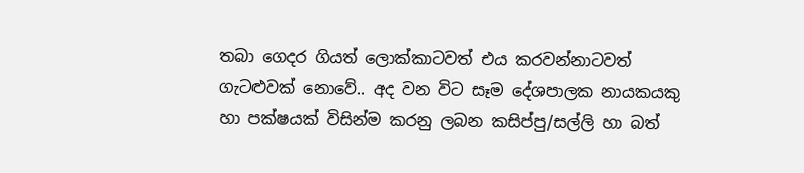තබා ගෙදර ගියත් ලොක්කාටවත් එය කරවන්නාටවත් ගැටළුවක් නොවේ.. අද වන විට සෑම දේශපාලක නායකයකු හා පක්ෂයක් විසින්ම කරනු ලබන කසිප්පු/සල්ලි හා බත්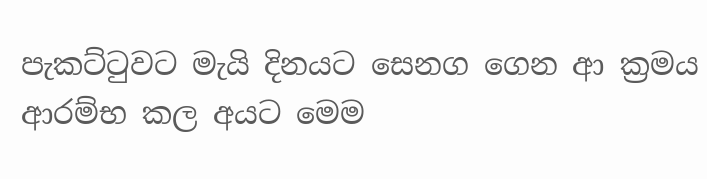පැකට්ටුවට මැයි දිනයට සෙනග ගෙන ආ ක්‍රමය ආරම්භ කල අයට මෙම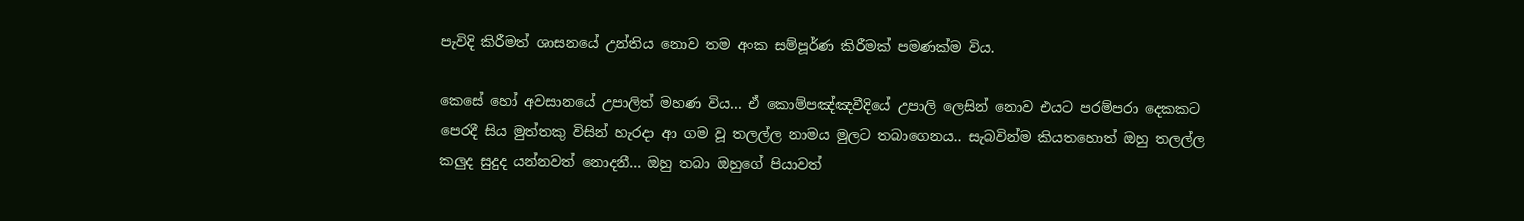පැවිදි කිරීමත් ශාසනයේ උන්තිය නොව තම අංක සම්පූර්ණ කිරීමක් පමණක්ම විය.

කෙසේ හෝ අවසානයේ උපාලිත් මහණ විය... ඒ කොම්පඤ්ඤවීදියේ උපාලි ලෙසින් නොව එයට පරම්පරා දෙකකට පෙරදී සිය මුත්තකු විසින් හැරදා ආ ගම වූ තලල්ල නාමය මුලට තබාගෙනය.. සැබවින්ම කියතහොත් ඔහු තලල්ල කලුද සුදුද යන්නවත් නොදනී... ඔහු තබා ඔහුගේ පියාවත්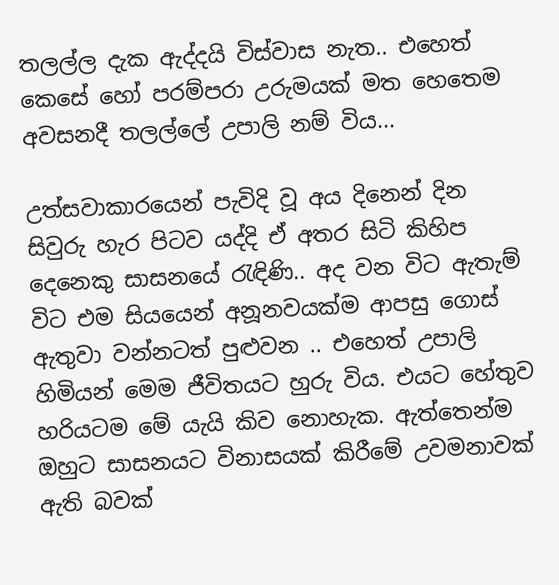තලල්ල දැක ඇද්දයි විස්වාස නැත.. එහෙත් කෙසේ හෝ පරම්පරා උරුමයක් මත හෙතෙම අවසනදී තලල්ලේ උපාලි නම් විය...

උත්සවාකාරයෙන් පැවිදි වූ අය දිනෙන් දින සිවුරු හැර පිටව යද්දි ඒ අතර සිටි කිහිප දෙනෙකු සාසනයේ රැඳිණි.. අද වන විට ඇතැම් විට එම සියයෙන් අනූනවයක්ම ආපසු ගොස් ඇතුවා වන්නටත් පුළුවන .. එහෙත් උපාලි හිමියන් මෙම ජීවිතයට හුරු විය. එයට හේතුව හරියටම මේ යැයි කිව නොහැක. ඇත්තෙන්ම ඔහුට සාසනයට විනාසයක් කිරීමේ උවමනාවක් ඇති බවක්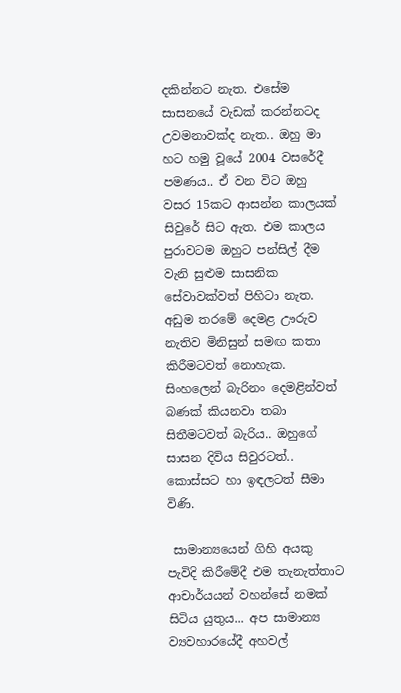දකින්නට නැත. එසේම සාසනයේ වැඩක් කරන්නටද උවමනාවක්ද නැත.. ඔහු මා හට හමු වූයේ 2004 වසරේදී පමණය.. ඒ වන විට ඔහු වසර 15කට ආසන්න කාලයක් සිවුරේ සිට ඇත. එම කාලය පුරාවටම ඔහුට පන්සිල් දීම වැනි සුළුම සාසනික සේවාවක්වත් පිහිටා නැත. අඩුම තරමේ දෙමළ ඌරුව නැතිව මිනිසුන් සමඟ කතා කිරීමටවත් නොහැක. සිංහලෙන් බැරිනං දෙමළින්වත් බණක් කියනවා තබා සිතීමටවත් බැරිය.. ඔහුගේ සාසන දිවිය සිවුරටත්.. කොස්සට හා ඉඳලටත් සීමා විණි.

 සාමාන්‍යයෙන් ගිහි අයකු පැවිදි කිරීමේදී එම තැනැත්තාට ආචාර්යයන් වහන්සේ නමක් සිටිය යුතුය... අප සාමාන්‍ය ව්‍යවහාරයේදී අහවල්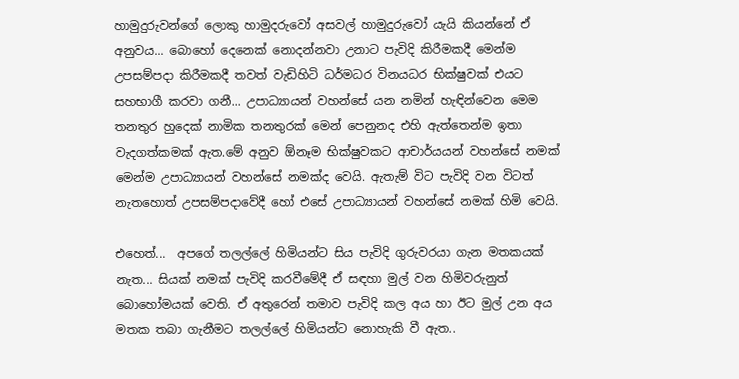හාමුදුරුවන්ගේ ලොකු හාමුදරුවෝ අසවල් හාමුදු‍රුවෝ යැයි කියන්නේ ඒ අනුවය... බොහෝ දෙනෙක් නොදන්නවා උනාට පැවිදි කිරීමකදී මෙන්ම උපසම්පදා කිරීමකදී තවත් වැඩිහිටි ධර්මධර විනයධර භික්ෂුවක් එයට සහභාගී කරවා ගනී... උපාධ්‍යායන් වහන්සේ යන නමින් හැඳින්වෙන මෙම තනතුර හුදෙක් නාමික තනතුරක් මෙන් පෙනුනද එහි ඇත්තෙන්ම ඉතා වැදගත්කමක් ඇත.මේ අනුව ඕනෑම භික්ෂුවකට ආචාර්යයන් වහන්සේ නමක් මෙන්ම උපාධ්‍යායන් වහන්සේ නමක්ද වෙයි. ඇතැම් විට පැවිදි වන විටත් නැතහොත් උපසම්පදාවේදී හෝ එසේ උපාධ්‍යායන් වහන්සේ නමක් හිමි වෙයි.

එහෙත්...  අපගේ තලල්ලේ හිමියන්ට සිය පැවිදි ගුරුවරයා ගැන මතකයක් නැත... සියක් නමක් පැවිදි කරවීමේදී ඒ සඳහා මුල් වන හිමිවරුනුත් බොහෝමයක් වෙති. ඒ අතුරෙන් තමාව පැවිදි කල අය හා ඊට මුල් උන අය මතක තබා ගැනීමට තලල්ලේ හිමියන්ට නොහැකි වී ඇත..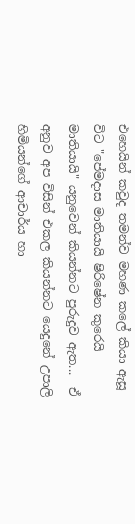එහෙයින් කවුද තමන්ව මහණ කලේ කියා ඇසූ විට "පේමදාස මාතියායි ෂිරිෂේන කුරෙයි මාතියායි" යනුවෙන් කියන්නට පුරුදුව ඇත...  ඒ අනුව අප විසින් එකල කියන්නට යෙදුනේ උපාලි හිමියන්ගේ ආචාර්ය හා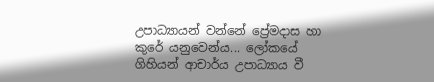උපාධ්‍යායන් වන්නේ ප්‍රේමදාස හා කුරේ යනුවෙන්ය... ලෝකයේ ගිහියන් ආචාර්ය උපාධ්‍යාය වී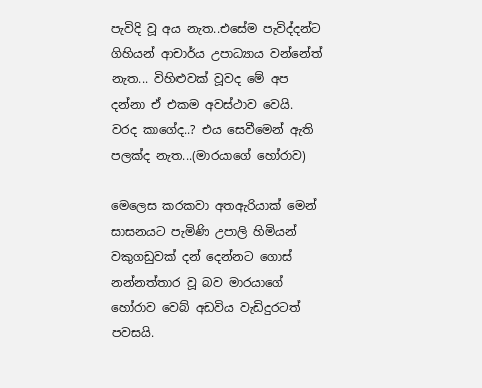පැවිදි වූ අය නැත..එසේම පැවිද්දන්ට ගිහියන් ආචාර්ය උපාධ්‍යාය වන්නේත් නැත... විහිළුවක් වූවද මේ අප දන්නා ඒ එකම අවස්ථාව වෙයි. වරද කාගේද..? එය සෙවීමෙන් ඇති පලක්ද නැත...(මාරයාගේ හෝරාව)

මෙලෙස කරකවා අතඇරියාක් මෙන් සාසනයට පැමිණි උපාලි හිමියන්  වකුගඩුවක් දන් දෙන්නට ගොස් නන්නත්තාර වූ බව මාරයාගේ හෝරාව වෙබ් අඩවිය වැඩිදුරටත් පවසයි.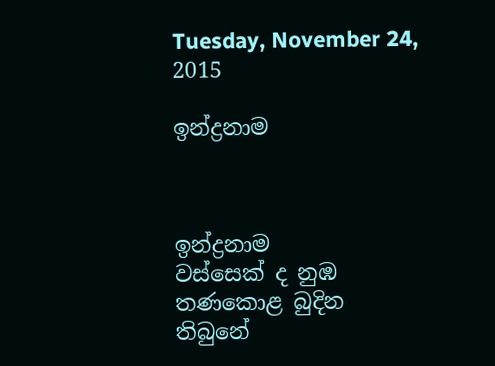Tuesday, November 24, 2015

ඉන්ද්‍රනාම



ඉන්ද්‍රනාම
වස්සෙක් ද නුඹ
තණකොළ බුදින
තිබුනේ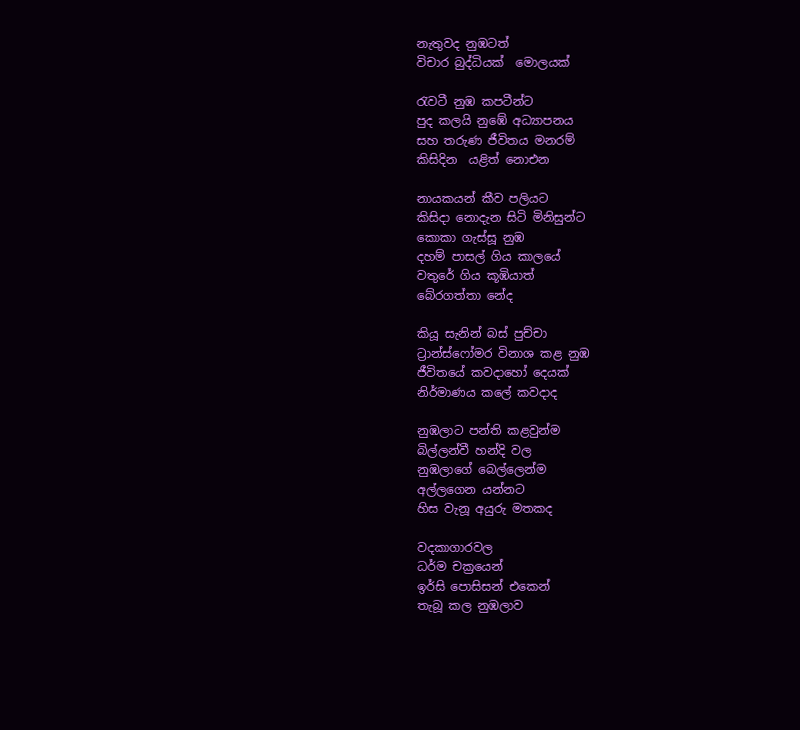නැතුවද නුඹටත්
විචාර බුද්ධියක්  මොලයක්

රැවටී නුඹ කපටීන්ට
පුද කලයි නුඹේ අධ්‍යාපනය
සහ තරුණ ජීවිතය මනරම්
කිසිදින  යළිත් නොඑන

නායකයන් කීව පලියට
කිසිදා නොදැන සිටි මිනිසුන්ට
කොකා ගැස්සූ නුඹ
දහම් පාසල් ගිය කාලයේ
වතුරේ ගිය කූඹියාත්
බේරගත්තා නේද

කියූ සැනින් බස් පුච්චා
ට්‍රාන්ස්ෆෝමර විනාශ කළ නුඹ
ජීවිතයේ කවදාහෝ දෙයක්
නිර්මාණය කලේ කවදාද

නුඹලාට පන්ති කළවුන්ම
බිල්ලන්වී හන්දි වල
නුඹලාගේ බෙල්ලෙන්ම
අල්ලගෙන යන්නට
හිස වැනූ අයුරු මතකද

වදකාගාරවල
ධර්ම චක්‍රයෙන්
ඉර්සි පොසිසන් එකෙන්
තැබූ කල නුඹලාව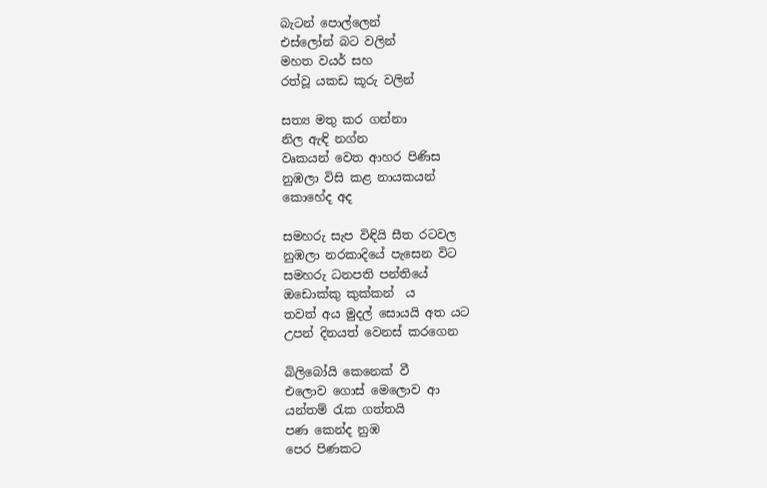බැටන් පොල්ලෙන්
එස්ලෝන් බට වලින්
මහත වයර් සහ
රත්වූ යකඩ කූරු වලින්

සත්‍ය මතු කර ගන්නා
නිල ඇඳි නග්න
වෘකයන් වෙත ආහර පිණිස
නුඹලා විසි කළ නායකයන්
කොහේද අද

සමහරු සැප විඳියි සීත රටවල
නුඹලා නරකාදියේ පැසෙන විට
සමහරු ධනපති පන්තියේ
ඔඩොක්කු කුක්කන්‍  ය
තවත් අය මුදල් සොයයි අත යට
උපන් දිනයත් වෙනස් කරගෙන

බිලිබෝයි කෙනෙක් වී
එලොව ගොස් මෙලොව ආ
යන්තම් රැක ගත්තයි
පණ කෙන්ද නුඹ
පෙර පිණකට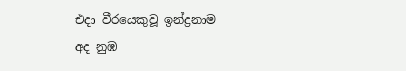එදා වීරයෙකුවූ ඉන්ද්‍රනාම
අද නුඹ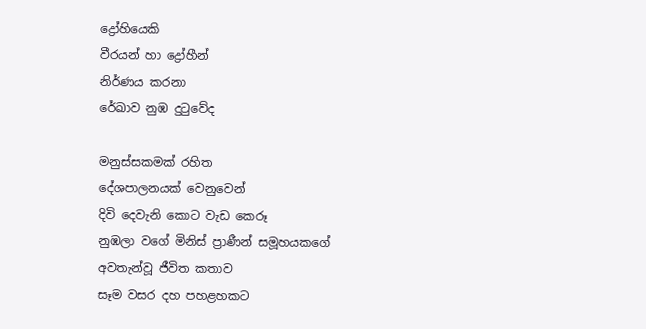ද්‍රෝහියෙකි
වීරයන් හා ද්‍රෝහීන්
නිර්ණය කරනා
රේඛාව නුඹ දුටුවේද

මනුස්සකමක් රහිත
දේශපාලනයක් වෙනුවෙන්
දිවි දෙවැනි කොට වැඩ කෙරූ
නුඹලා වගේ මිනිස් ප්‍රාණීන් සමූහයකගේ
අවතැන්වූ ජීවිත කතාව
සෑම වසර දහ පහළහකට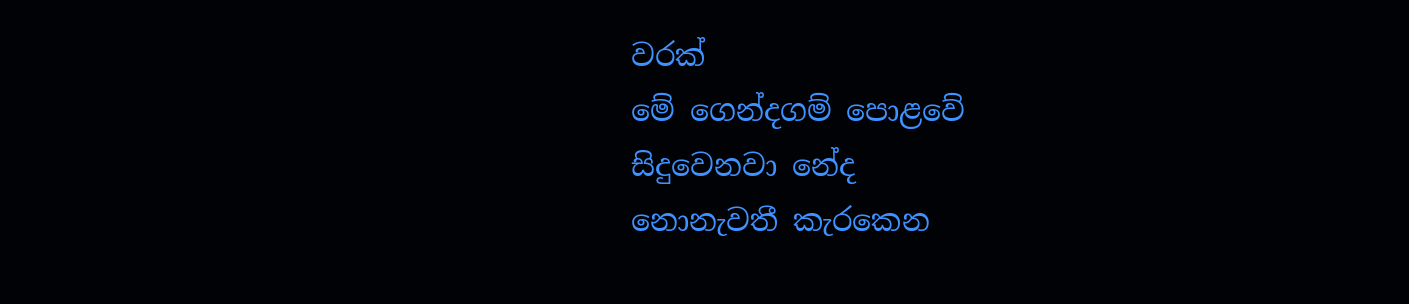වරක්
මේ ගෙන්දගම් පොළවේ
සිදුවෙනවා නේද
නොනැවතී කැරකෙන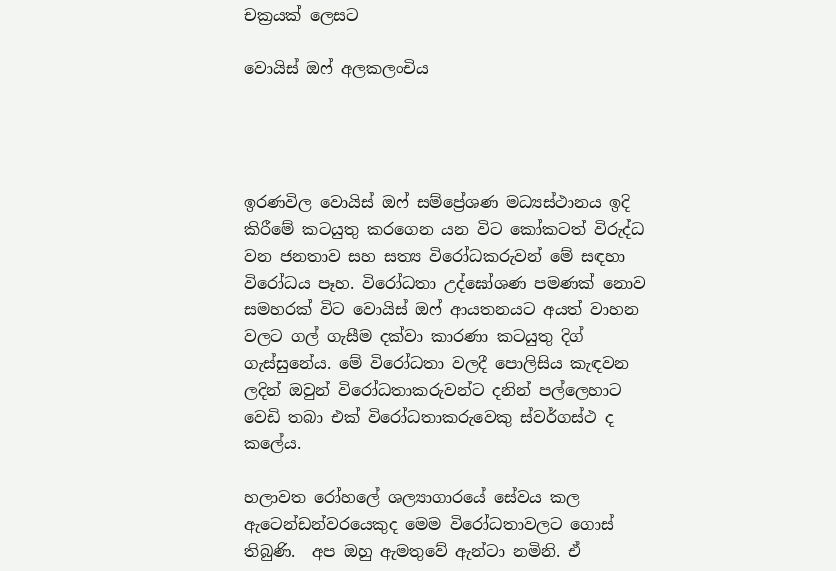චක්‍රයක් ලෙසට

වොයිස් ඔෆ් අලකලංචිය




ඉරණවිල වොයිස් ඔෆ් සම්ප්‍රේශණ මධ්‍යස්ථානය ඉදි කිරීමේ කටයුතු කරගෙන යන විට කෝකටත් විරුද්ධ වන ජනතාව සහ සත්‍ය විරෝධකරුවන් මේ සඳහා විරෝධය පෑහ. විරෝධතා උද්ඝෝශණ පමණක් නොව සමහරක් විට වොයිස් ඔෆ් ආයතනයට අයත් වාහන වලට ගල් ගැසීම දක්වා කාරණා කටයුතු දිග් ගැස්සුනේය. මේ විරෝධතා වලදී පොලිසිය කැඳවන ලදින් ඔවුන් විරෝධතාකරුවන්ට දනින් පල්ලෙහාට වෙඩි තබා එක් විරෝධතාකරුවෙකු ස්වර්ගස්ථ ද කලේය.

හලාවත රෝහලේ ශල්‍යාගාරයේ සේවය කල ඇටෙන්ඩන්වරයෙකුද මෙම විරෝධතාවලට ගොස් තිබුණි.  අප ඔහු ඇමතුවේ ඇන්ටා නමිනි. ඒ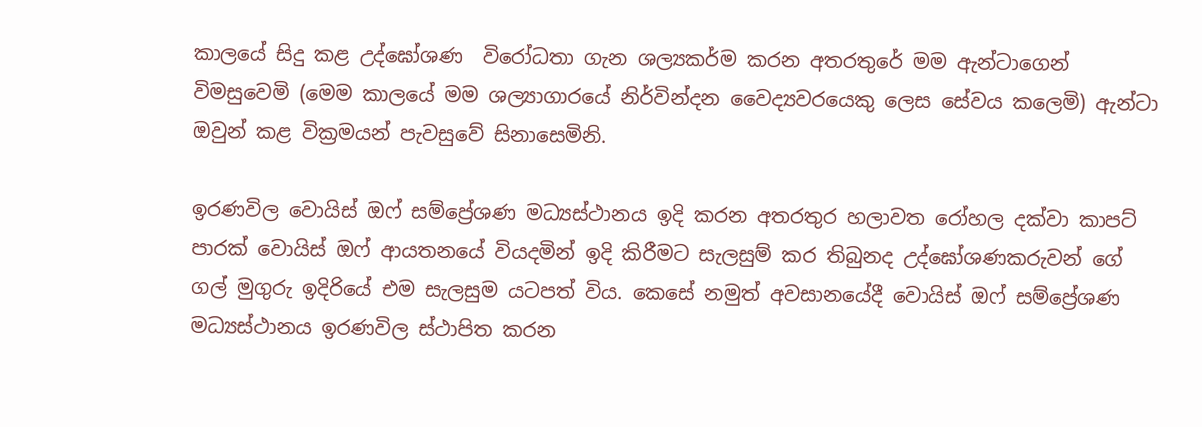කාලයේ සිදු කළ උද්ඝෝශණ  විරෝධතා ගැන ශල්‍යකර්ම කරන අතරතුරේ මම ඇන්ටාගෙන් විමසුවෙමි (මෙම කාලයේ මම ශල්‍යාගාරයේ නිර්වින්දන වෛද්‍යවරයෙකු ලෙස සේවය කලෙමි) ඇන්ටා ඔවුන් කළ වික්‍රමයන් පැවසුවේ සිනාසෙමිනි.

ඉරණවිල වොයිස් ඔෆ් සම්ප්‍රේශණ මධ්‍යස්ථානය ඉදි කරන අතරතුර හලාවත රෝහල දක්වා කාපට් පාරක් වොයිස් ඔෆ් ආයතනයේ වියදමින් ඉදි කිරීමට සැලසුම් කර තිබුනද උද්ඝෝශණකරුවන් ගේ ගල් මුගුරු ඉදිරියේ එම සැලසුම යටපත් විය. කෙසේ නමුත් අවසානයේදී වොයිස් ඔෆ් සම්ප්‍රේශණ මධ්‍යස්ථානය ඉරණවිල ස්ථාපිත කරන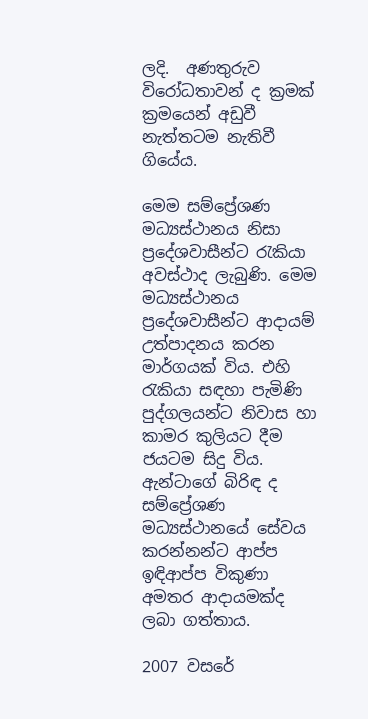ලදි.  අණතුරුව විරෝධතාවන් ද ක්‍රමක් ක්‍රමයෙන් අඩුවී නැත්තටම නැතිවී ගියේය.

මෙම සම්ප්‍රේශණ මධ්‍යස්ථානය නිසා ප්‍රදේශවාසීන්ට රැකියා අවස්ථාද ලැබුණි. මෙම මධ්‍යස්ථානය ප්‍රදේශවාසීන්ට ආදායම් උත්පාදනය කරන මාර්ගයක් විය. එහි රැකියා සඳහා පැමිණි පුද්ගලයන්ට නිවාස හා කාමර කුලියට දීම ජයටම සිදු විය. ඇන්ටාගේ බිරිඳ ද සම්ප්‍රේශණ මධ්‍යස්ථානයේ සේවය කරන්නන්ට ආප්ප ඉඳිආප්ප විකුණා අමතර ආදායමක්ද ලබා ගත්තාය.

2007 වසරේ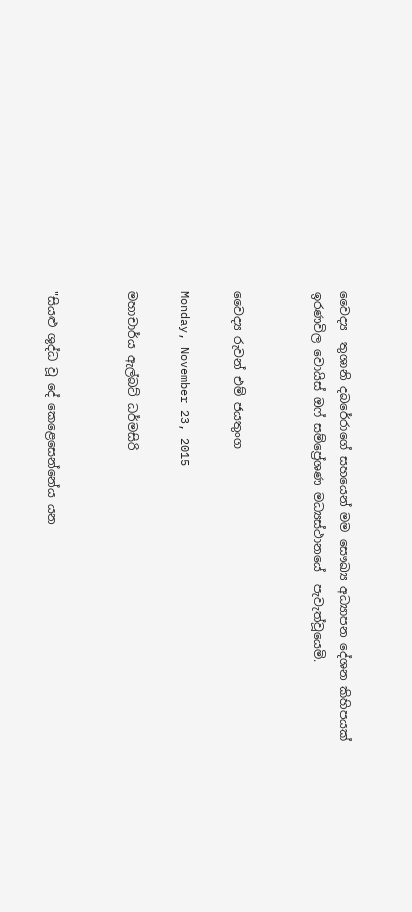වෛද්‍ය  තුශානි දබරේරාගේ සහයෙන් මම සෞඛ්‍ය අධ්‍යාපන දේශන කිහිපයක් ඉරණවිල වොයිස් ඔෆ් සම්ප්‍රේශණ මධ්‍යස්ථානයේ  පැවැත්වූයෙමි.


වෛද්‍ය රුවන් එම් ජයතුංග

Monday, November 23, 2015

මහාචාර්ය ඇල්බට් ධර්මසිරි


"සියළු ශුද්ධ වූ දේ කෙළෙසෙන්නේය යන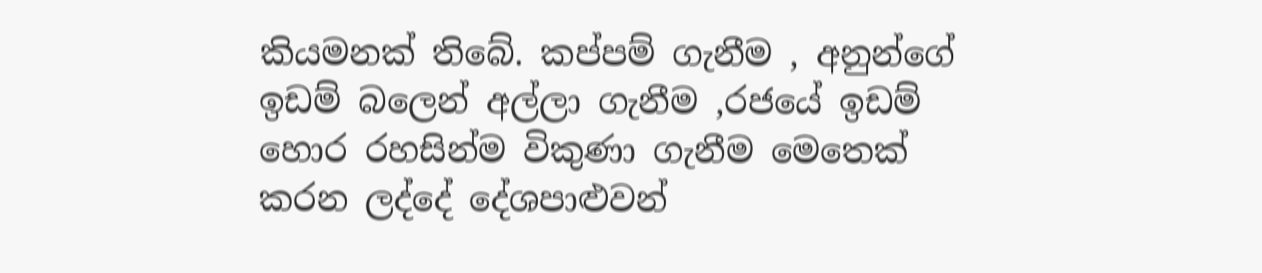කියමනක් තිබේ. කප්පම් ගැනීම , අනුන්ගේ ඉඩම් බලෙන් අල්ලා ගැනීම ,රජයේ ඉඩම් හොර රහසින්ම විකුණා ගැනීම මෙතෙක් කරන ලද්දේ දේශපාළුවන්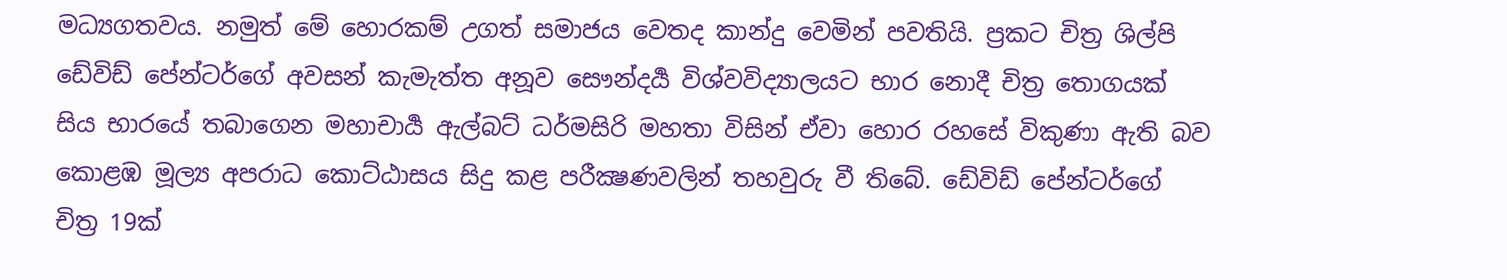මධ්‍යගතවය. නමුත් මේ හොරකම් උගත් සමාජය වෙතද කාන්දු වෙමින් පවතියි. ප්‍රකට චිත්‍ර ශිල්පි ඩේවිඩ් පේන්ටර්ගේ අවසන් කැමැත්ත අනූව සෞන්දර්‍ය විශ්වවිද්‍යාලයට භාර නොදී චිත්‍ර තොගයක් සිය භාරයේ තබාගෙන මහාචාර්‍ය ඇල්බට් ධර්මසිරි මහතා විසින් ඒවා හොර රහසේ විකුණා ඇති බව කොළඹ මූල්‍ය අපරාධ කොට්ඨාසය සිදු කළ පරීක්‍ෂණවලින් තහවුරු වී තිබේ. ඩේවිඩ් පේන්ටර්ගේ චිත්‍ර 19ක්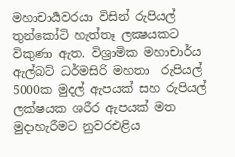මහාචාර්‍යවරයා විසින් රුපියල් තුන්කෝටි හැත්තෑ ලක්‍ෂයකට  විකුණා ඇත. විශ්‍රාමික මහාචාර්ය ඇල්බට් ධර්මසිරි මහතා  රුපියල් 5000ක මුදල් ඇපයක් සහ රුපියල් ලක්ෂයක ශරීර ඇපයක් මත මුදාහැරීමට නුවරඑළිය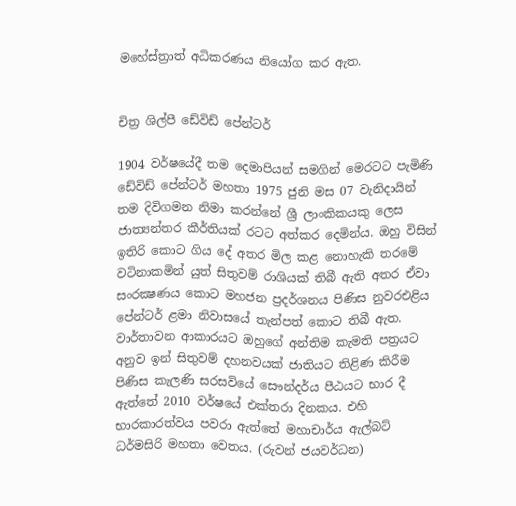මහේස්ත්‍රාත් අධිකරණය නියෝග කර ඇත.


චිත්‍ර ශිල්පී ඩේවිඩ් පේන්ටර්

1904 වර්ෂයේදී තම දෙමාපියන් සමගින් මෙරටට පැමිණි ඩේවිඩ් පේන්ටර් මහතා 1975 ජුනි මස 07 වැනිදායින් තම දිවිගමන නිමා කරන්නේ ශ්‍රී ලාංකිකයකු ලෙස ජාත්‍යන්තර කීර්තියක්‌ රටට අත්කර දෙමින්ය. ඔහු විසින් ඉතිරි කොට ගිය දේ අතර මිල කළ නොහැකි තරමේ වටිනාකමින් යුත් සිතුවම් රාශියක්‌ තිබී ඇති අතර ඒවා සංරක්‍ෂණය කොට මහජන ප්‍රදර්ශනය පිණිස නුවරඑළිය පේන්ටර් ළමා නිවාසයේ තැන්පත් කොට තිබී ඇත.  වාර්තාවන ආකාරයට ඔහුගේ අන්තිම කැමති පත්‍රයට අනුව ඉන් සිතුවම් දහනවයක්‌ ජාතියට තිළිණ කිරීම පිණිස කැලණි සරසවියේ සෞන්දර්ය පීඨයට භාර දී ඇත්තේ 2010 වර්ෂයේ එක්‌තරා දිනකය. එහි භාරකාරත්වය පවරා ඇත්තේ මහාචාර්ය ඇල්බට්‌ ධර්මසිරි මහතා වෙතය. (රුවන් ජයවර්ධන)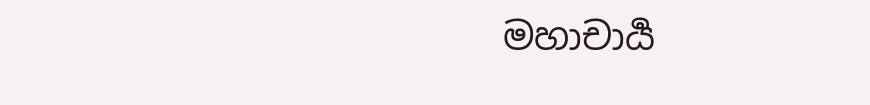මහාචාර්‍ය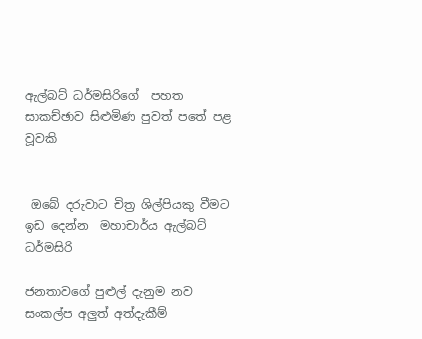ඇල්බට් ධර්මසිරිගේ  පහත සාකච්ඡාව සිළුමිණ පුවත් පතේ පළ වූවකි


 ඔබේ දරුවාට චිත්‍ර ශිල්පියකු වීමට ඉඩ දෙන්න  මහාචාර්ය ඇල්බට් ධර්මසිරි

ජනතාවගේ පුළුල් දැනුම නව සංකල්ප අලුත් අත්දැකීම්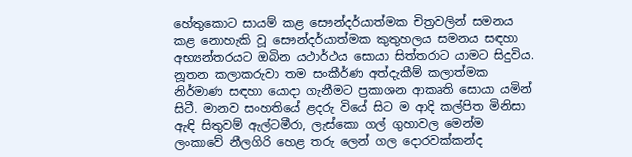හේතුකොට සායම් කළ සෞන්දර්යාත්මක චිත්‍රවලින් සමනය කළ නොහැකි වූ සෞන්දර්යාත්මක කුතුහලය සමනය සඳහා අභ්‍යන්තරයට ඔබින යථාර්ථය සොයා සිත්තරාට යාමට සිදුවිය. නූතන කලාකරුවා තම සංකීර්ණ අත්දැකීම් කලාත්මක නිර්මාණ සඳහා යොදා ගැනීමට ප්‍රකාශන ආකෘති සොයා යමින් සිටී. මානව සංහතියේ ළදරු වියේ සිට ම ආදි කල්පිත මිනිසා ඇඳි සිතුවම් ඇල්ටමීරා, ලැස්කො ගල් ගුහාවල මෙන්ම ලංකාවේ නීලගිරි හෙළ තරු ලෙන් ගල දොරවක්කන්ද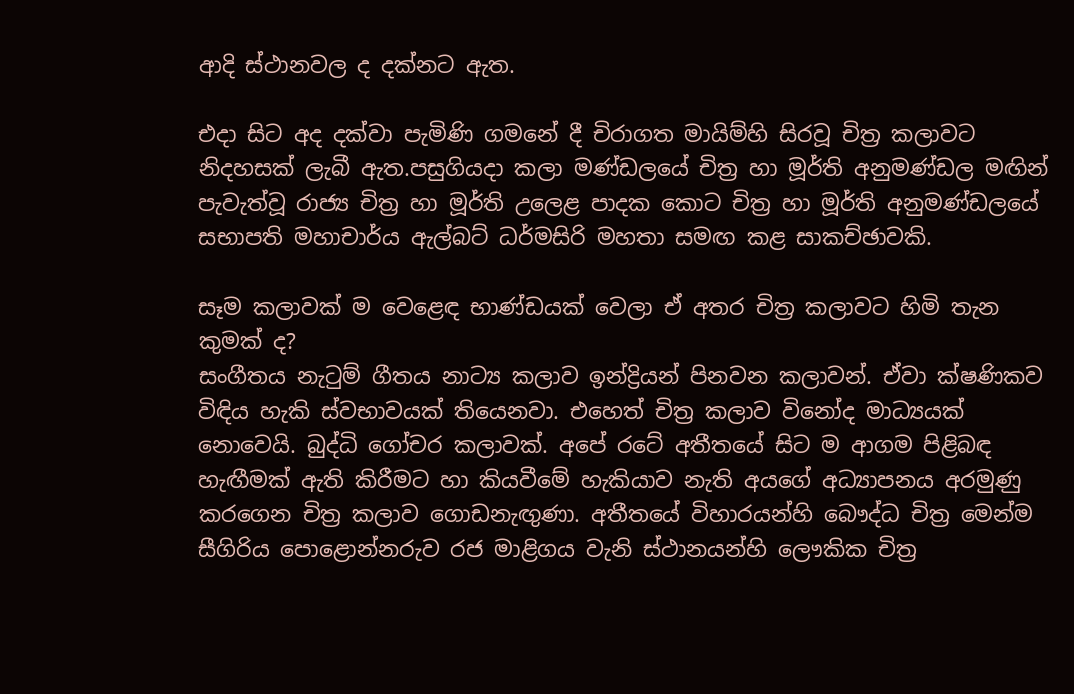ආදි ස්ථානවල ද දක්නට ඇත.

එදා සිට අද දක්වා පැමිණි ගමනේ දී චිරාගත මායිම්හි සිරවූ චිත්‍ර කලාවට නිදහසක් ලැබී ඇත.පසුගියදා කලා මණ්ඩලයේ චිත්‍ර හා මූර්ති අනුමණ්ඩල මඟින් පැවැත්වූ රාජ්‍ය චිත්‍ර හා මූර්ති උලෙළ පාදක කොට චිත්‍ර හා මූර්ති අනුමණ්ඩලයේ සභාපති මහාචාර්ය ඇල්බට් ධර්මසිරි මහතා සමඟ කළ සාකච්ඡාවකි.

සෑම කලාවක් ම වෙළෙඳ භාණ්ඩයක් වෙලා ඒ අතර චිත්‍ර කලාවට හිමි තැන කුමක් ද?
සංගීතය නැටුම් ගීතය නාට්‍ය කලාව ඉන්ද්‍රියන් පිනවන කලාවන්. ඒවා ක්ෂණිකව විඳිය හැකි ස්වභාවයක් තියෙනවා. එහෙත් චිත්‍ර කලාව විනෝද මාධ්‍යයක් නොවෙයි. බුද්ධි ගෝචර කලාවක්. අපේ රටේ අතීතයේ සිට ම ආගම පිළිබඳ හැඟීමක් ඇති කිරීමට හා කියවීමේ හැකියාව නැති අයගේ අධ්‍යාපනය අරමුණු කරගෙන චිත්‍ර කලාව ගොඩනැඟුණා. අතීතයේ විහාරයන්හි බෞද්ධ චිත්‍ර මෙන්ම සීගිරිය පොළොන්නරුව රජ මාළිගය වැනි ස්ථානයන්හි ලෞකික චිත්‍ර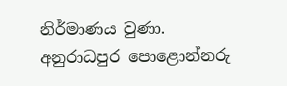නිර්මාණය වුණා.
අනුරාධපුර පොළොන්නරු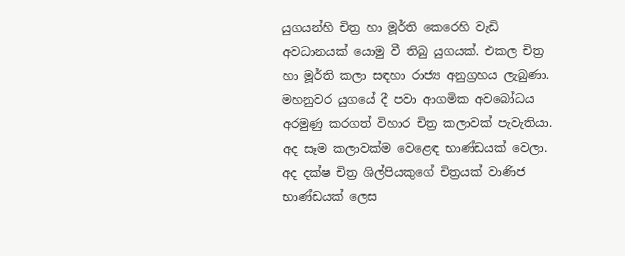යුගයන්හි චිත්‍ර හා මූර්ති කෙරෙහි වැඩි අවධානයක් යොමු වී තිබු යුගයක්. එකල චිත්‍ර හා මූර්ති කලා සඳහා රාජ්‍ය අනුග්‍රහය ලැබුණා. මහනුවර යුගයේ දී පවා ආගමික අවබෝධය අරමුණු කරගත් විහාර චිත්‍ර කලාවක් පැවැතියා. අද සෑම කලාවක්ම වෙළෙඳ භාණ්ඩයක් වෙලා. අද දක්ෂ චිත්‍ර ශිල්පියකුගේ චිත්‍රයක් වාණිජ භාණ්ඩයක් ලෙස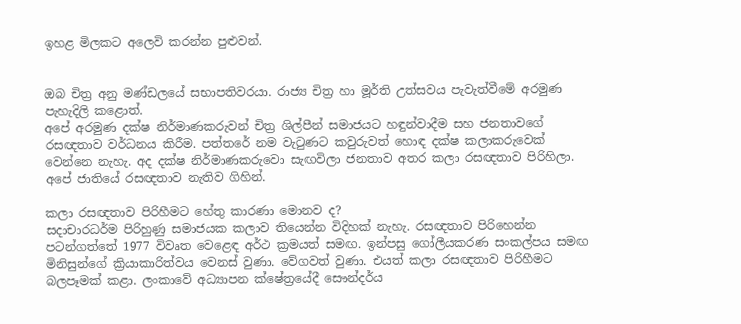ඉහළ මිලකට අලෙවි කරන්න පුළුවන්.


ඔබ චිත්‍ර අනු මණ්ඩලයේ සභාපතිවරයා. රාජ්‍ය චිත්‍ර හා මූර්ති උත්සවය පැවැත්වීමේ අරමුණ පැහැදිලි කළොත්.
අපේ අරමුණ දක්ෂ නිර්මාණකරුවන් චිත්‍ර ශිල්පීන් සමාජයට හඳුන්වාදීම සහ ජනතාවගේ රසඥතාව වර්ධනය කිරීම. පත්තරේ නම වැටුණට කවුරුවත් හොඳ දක්ෂ කලාකරුවෙක් වෙන්නෙ නැහැ. අද දක්ෂ නිර්මාණකරුවො සැඟවිලා ජනතාව අතර කලා රසඥතාව පිරිහිලා. අපේ ජාතියේ රසඥතාව නැතිව ගිහින්.

කලා රසඥතාව පිරිහීමට හේතු කාරණා මොනව ද?
සදාචාරධර්ම පිරිහුණු සමාජයක කලාව තියෙන්න විදිහක් නැහැ. රසඥතාව පිරිහෙන්න පටන්ගත්තේ 1977 විවෘත වෙළෙඳ අර්ථ ක්‍රමයත් සමඟ. ඉන්පසු ගෝලීයකරණ සංකල්පය සමඟ මිනිසුන්ගේ ක්‍රියාකාරිත්වය වෙනස් වුණා. වේගවත් වුණා. එයත් කලා රසඥතාව පිරිහීමට බලපෑමක් කළා. ලංකාවේ අධ්‍යාපන ක්ෂේත්‍රයේදී සෞන්දර්ය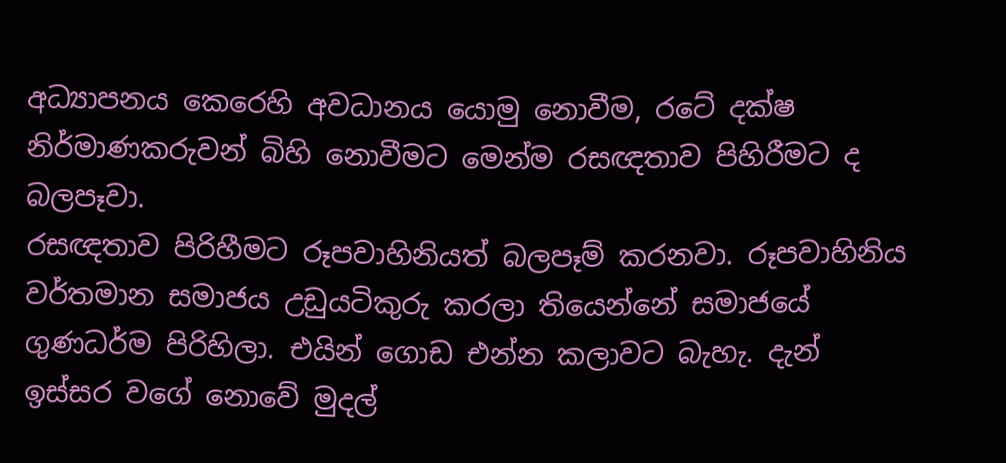අධ්‍යාපනය කෙරෙහි අවධානය යොමු නොවීම, රටේ දක්ෂ නිර්මාණකරුවන් බිහි නොවීමට මෙන්ම රසඥතාව පිහිරීමට ද බලපෑවා.
රසඥතාව පිරිහීමට රූපවාහිනියත් බලපෑම් කරනවා. රූපවාහිනිය වර්තමාන සමාජය උඩුයටිකුරු කරලා තියෙන්නේ සමාජයේ ගුණධර්ම පිරිහිලා. එයින් ගොඩ එන්න කලාවට බැහැ. දැන් ඉස්සර වගේ නොවේ මුදල්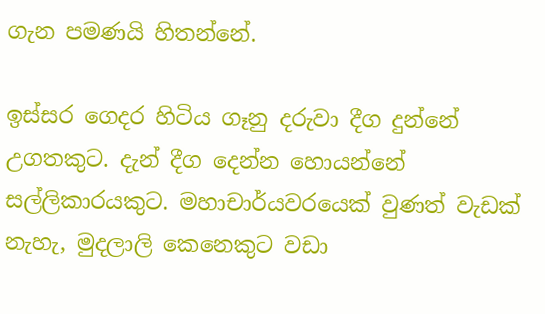ගැන පමණයි හිතන්නේ.

ඉස්සර ගෙදර හිටිය ගෑනු දරුවා දීග දුන්නේ උගතකුට. දැන් දීග දෙන්න හොයන්නේ සල්ලිකාරයකුට. මහාචාර්යවරයෙක් වුණත් වැඩක් නැහැ, මුදලාලි කෙනෙකුට වඩා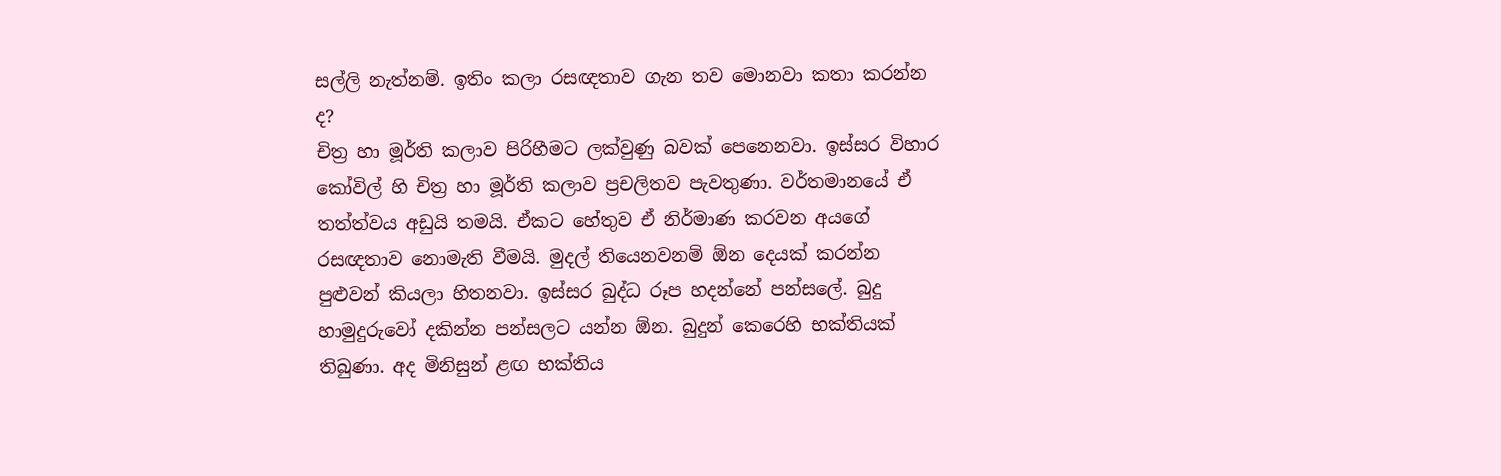සල්ලි නැත්නම්. ඉතිං කලා රසඥතාව ගැන තව මොනවා කතා කරන්න ද?
චිත්‍ර හා මූර්ති කලාව පිරිහීමට ලක්වුණු බවක් පෙනෙනවා. ඉස්සර විහාර කෝවිල් හි චිත්‍ර හා මූර්ති කලාව ප්‍රචලිතව පැවතුණා. වර්තමානයේ ඒ තත්ත්වය අඩුයි තමයි. ඒකට හේතුව ඒ නිර්මාණ කරවන අයගේ රසඥතාව නොමැති වීමයි. මුදල් තියෙනවනම් ඕන දෙයක් කරන්න පුළුවන් කියලා හිතනවා. ඉස්සර බුද්ධ රූප හදන්නේ පන්සලේ. බුදු හාමුදුරුවෝ දකින්න පන්සලට යන්න ඕන. බුදුන් කෙරෙහි භක්තියක් තිබුණා. අද මිනිසුන් ළඟ භක්තිය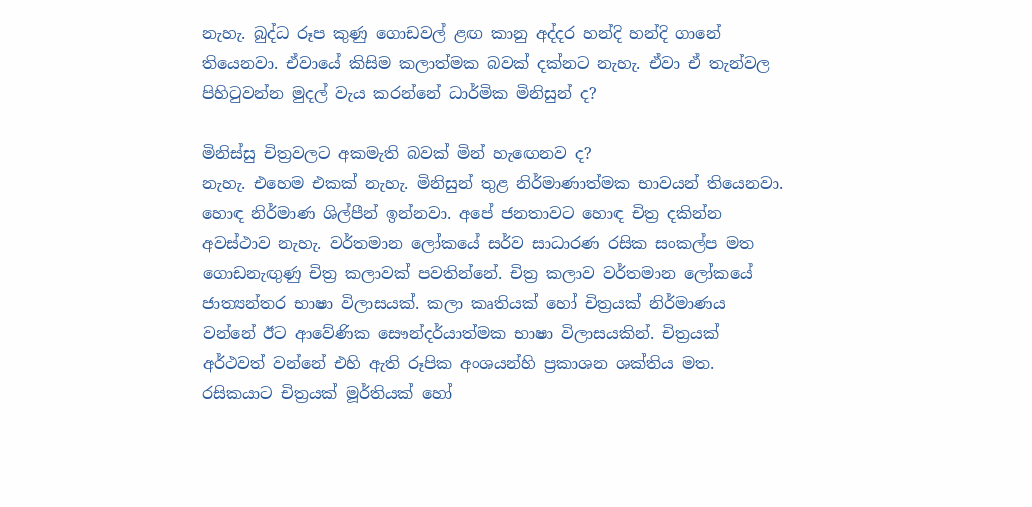නැහැ. බුද්ධ රූප කුණු ගොඩවල් ළඟ කානු අද්දර හන්දි හන්දි ගානේ තියෙනවා. ඒවායේ කිසිම කලාත්මක බවක් දක්නට නැහැ. ඒවා ඒ තැන්වල පිහිටුවන්න මුදල් වැය කරන්නේ ධාර්මික මිනිසුන් ද?

මිනිස්සු චිත්‍රවලට අකමැති බවක් මින් හැඟෙනව ද?
නැහැ. එහෙම එකක් නැහැ. මිනිසුන් තුළ නිර්මාණාත්මක භාවයන් තියෙනවා. හොඳ නිර්මාණ ශිල්පීන් ඉන්නවා. අපේ ජනතාවට හොඳ චිත්‍ර දකින්න අවස්ථාව නැහැ. වර්තමාන ලෝකයේ සර්ව සාධාරණ රසික සංකල්ප මත ගොඩනැඟුණු චිත්‍ර කලාවක් පවතින්නේ. චිත්‍ර කලාව වර්තමාන ලෝකයේ ජාත්‍යන්තර භාෂා විලාසයක්. කලා කෘතියක් හෝ චිත්‍රයක් නිර්මාණය වන්නේ ඊට ආවේණික සෞන්දර්යාත්මක භාෂා විලාසයකින්. චිත්‍රයක් අර්ථවත් වන්නේ එහි ඇති රූපික අංශයන්හි ප්‍රකාශන ශක්තිය මත. රසිකයාට චිත්‍රයක් මූර්තියක් හෝ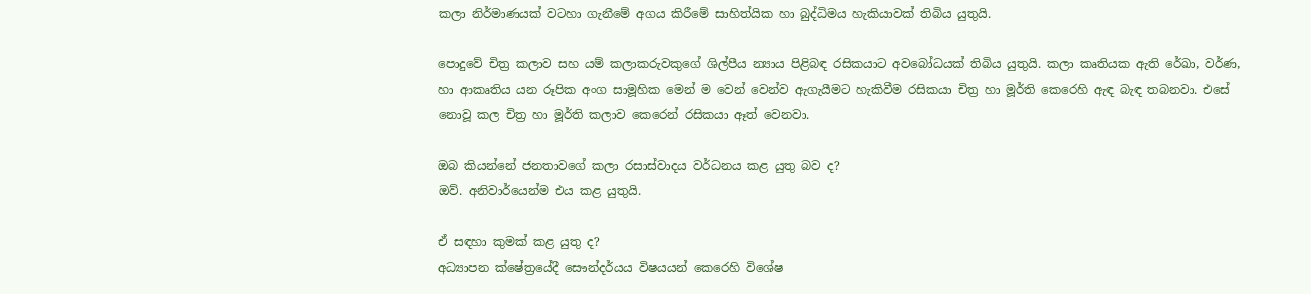කලා නිර්මාණයක් වටහා ගැනීමේ අගය කිරීමේ සාහිත්යික හා බුද්ධිමය හැකියාවක් තිබිය යුතුයි.

පොදුවේ චිත්‍ර කලාව සහ යම් කලාකරුවකුගේ ශිල්පීය න්‍යාය පිළිබඳ රසිකයාට අවබෝධයක් තිබිය යුතුයි. කලා කෘතියක ඇති රේඛා, වර්ණ, හා ආකෘතිය යන රූපික අංග සාමූහික මෙන් ම වෙන් වෙන්ව ඇගැයීමට හැකිවීම රසිකයා චිත්‍ර හා මූර්ති කෙරෙහි ඇඳ බැඳ තබනවා. එසේ නොවූ කල චිත්‍ර හා මූර්ති කලාව කෙරෙන් රසිකයා ඈත් වෙනවා.

ඔබ කියන්නේ ජනතාවගේ කලා රසාස්වාදය වර්ධනය කළ යුතු බව ද?
ඔව්. අනිවාර්යෙන්ම එය කළ යුතුයි.

ඒ සඳහා කුමක් කළ යුතු ද?
අධ්‍යාපන ක්ෂේත්‍රයේදී සෞන්දර්යය විෂයයන් කෙරෙහි විශේෂ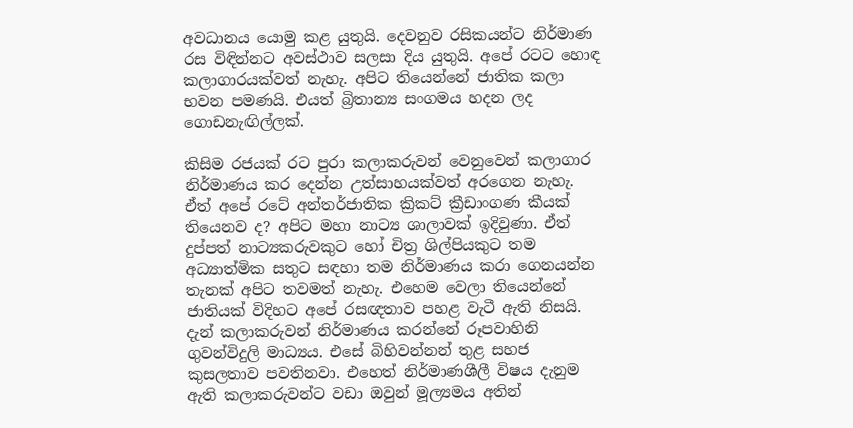අවධානය යොමු කළ යුතුයි. දෙවනුව රසිකයන්ට නිර්මාණ රස විඳින්නට අවස්ථාව සලසා දිය යුතුයි. අපේ රටට හොඳ කලාගාරයක්වත් නැහැ. අපිට තියෙන්නේ ජාතික කලා භවන පමණයි. එයත් බ්‍රිතාන්‍ය සංගමය හදන ලද ගොඩනැඟිල්ලක්.

කිසිම රජයක් රට පුරා කලාකරුවන් වෙනුවෙන් කලාගාර නිර්මාණය කර දෙන්න උත්සාහයක්වත් අරගෙන නැහැ. ඒත් අපේ රටේ අන්තර්ජාතික ක්‍රිකට් ක්‍රීඩාංගණ කීයක් තියෙනව ද? අපිට මහා නාට්‍ය ශාලාවක් ඉදිවුණා. ඒත් දුප්පත් නාට්‍යකරුවකුට හෝ චිත්‍ර ශිල්පියකුට තම අධ්‍යාත්මික සතුට සඳහා තම නිර්මාණය කරා ගෙනයන්න තැනක් අපිට තවමත් නැහැ. එහෙම වෙලා තියෙන්නේ ජාතියක් විදිහට අපේ රසඥතාව පහළ වැටී ඇති නිසයි. දැන් කලාකරුවන් නිර්මාණය කරන්නේ රූපවාහිනි ගුවන්විදුලි මාධ්‍යය. එසේ බිහිවන්නන් තුළ සහජ කුසලතාව පවතිනවා. එහෙත් නිර්මාණශීලී විෂය දැනුම ඇති කලාකරුවන්ට වඩා ඔවුන් මූල්‍යමය අතින්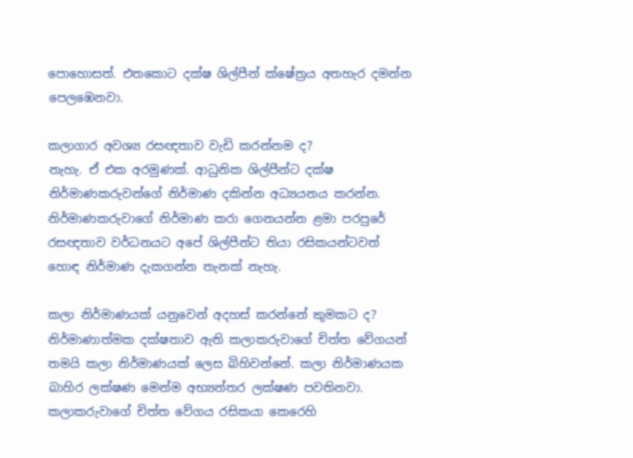පොහොසත්. එතකොට දක්ෂ ශිල්පීන් ක්ෂේත්‍රය අතහැර දමන්න පෙලඹෙනවා.

කලාගාර අවශ්‍ය රසඥතාව වැඩි කරන්නම ද?
නැහැ. ඒ එක අරමුණක්. ආධුනික ශිල්පීන්ට දක්ෂ නිර්මාණකරුවන්ගේ නිර්මාණ දකින්න අධ්‍යයනය කරන්න. නිර්මාණකරුවාගේ නිර්මාණ කරා ගෙනයන්න ළමා පරපුරේ රසඥතාව වර්ධනයට අපේ ශිල්පීන්ට තියා රසිකයන්ටවත් හොඳ නිර්මාණ දැකගන්න තැනක් නැහැ.

කලා නිර්මාණයක් යනුවෙන් අදහස් කරන්නේ කුමකට ද?
නිර්මාණාත්මක දක්ෂතාව ඇති කලාකරුවාගේ චිත්ත වේගයන් තමයි කලා නිර්මාණයක් ලෙස බිහිවන්නේ. කලා නිර්මාණයක බාහිර ලක්ෂණ මෙන්ම අභ්‍යන්තර ලක්ෂණ පවතිනවා. කලාකරුවාගේ චිත්ත වේගය රසිකයා කෙරෙහි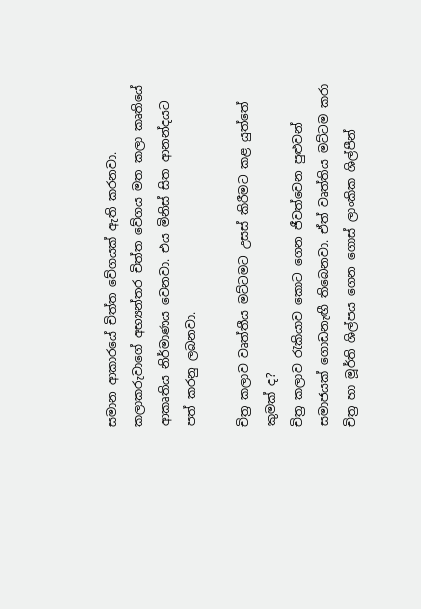සමාන ආකාරයේ චිත්ත වේගයක් ඇති කරනවා. කලාකරුවාගේ අභ්‍යන්තර චිත්ත වේගය මත කලා කෘතියේ ආකෘතිය නිර්මාණය වෙනවා. එය මිනිස් සිත ආනන්දයට පත් කරනු ලබනවා.

චිත්‍ර කලාව වෘත්තීය මට්ටමට උසස් කිරීමට කළ යුත්තේ කුමක් ද?
චිත්‍ර කලාව රැකියාව කොට ගෙන ජීවත්වෙන පුළුවන් සමාජයක් ගොඩනැඟී තිබෙනවා. ඒත් වෘත්තිය මට්ටම කරා චිත්‍ර හා මූර්ති ශිල්පය ගෙන ගොස් ලාංකික ශිල්පීන්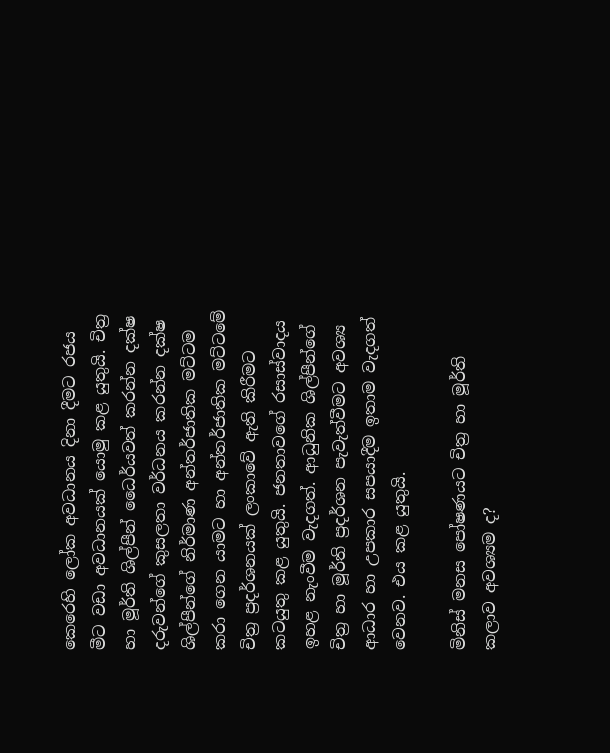කෙරෙහි ලෝක අවධානය දිනා දීමට රජය මීට වඩා අවධානයක් යොමු කළ යුතුයි. චිත්‍ර හා මූර්ති ශිල්පීන් ධෛර්යවත් කරන්න දක්ෂ දරුවන්ගේ කුසලතා වර්ධනය කරන්න දක්ෂ ශිල්පීන්ගේ නිර්මාණ අන්තර්ජාතික මට්ටම කරා ගෙන යාමට හා අන්තර්ජාතික මට්ටමේ චිත්‍ර ප්‍රදර්ශනයක් ලංකාවේ ඇති කිරීමට කටයුතු කළ යුතුයි. ජනතාවගේ රසාස්වාදය ඉහළ නැංවීම වැදගත්. ආධුනික ශිල්පීන්ගේ චිත්‍ර හා මූර්ති ප්‍රදර්ශන පැවැත්වීමට අවශ්‍ය ආධාර හා උපකාර සපයාදීම ඉතාම වැදගත් වෙනව. එය කළ යුතුයි.

මිනිස් මනස පෝෂණයට චිත්‍ර හා මූර්ති කලාව අවශ්‍යම ද?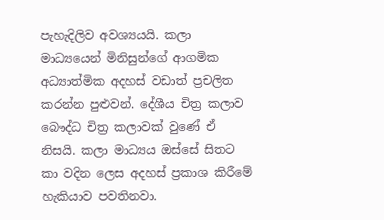පැහැදිලිව අවශ්‍යයයි. කලා මාධ්‍යයෙන් මිනිසුන්ගේ ආගමික අධ්‍යාත්මික අදහස් වඩාත් ප්‍රචලිත කරන්න පුළුවන්. දේශීය චිත්‍ර කලාව බෞද්ධ චිත්‍ර කලාවක් වුණේ ඒ නිසයි. කලා මාධ්‍යය ඔස්සේ සිතට කා වදින ලෙස අදහස් ප්‍රකාශ කිරීමේ හැකියාව පවතිනවා.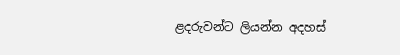ළදරුවන්ට ලියන්න අදහස්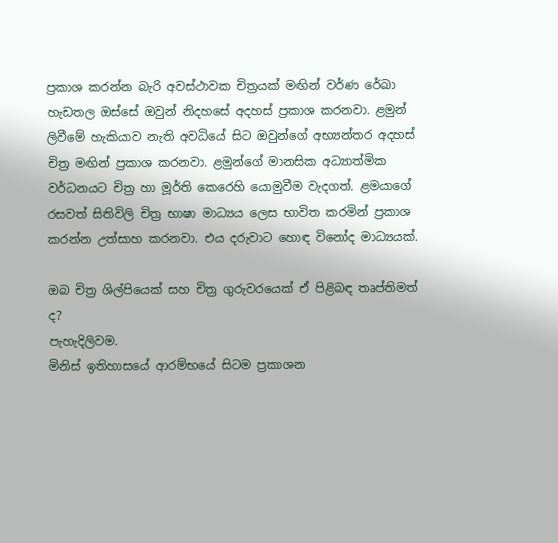ප්‍රකාශ කරන්න බැරි අවස්ථාවක චිත්‍රයක් මඟින් වර්ණ රේඛා හැඩතල ඔස්සේ ඔවුන් නිදහසේ අදහස් ප්‍රකාශ කරනවා. ළමුන් ලිවීමේ හැකියාව නැති අවධියේ සිට ඔවුන්ගේ අභ්‍යන්තර අදහස් චිත්‍ර මඟින් ප්‍රකාශ කරනවා. ළමුන්ගේ මානසික අධ්‍යාත්මික වර්ධනයට චිත්‍ර හා මූර්ති කෙරෙහි යොමුවීම වැදගත්. ළමයාගේ රසවත් සිතිවිලි චිත්‍ර භාෂා මාධ්‍යය ලෙස භාවිත කරමින් ප්‍රකාශ කරන්න උත්සාහ කරනවා. එය දරුවාට හොඳ විනෝද මාධ්‍යයක්.

ඔබ චිත්‍ර ශිල්පියෙක් සහ චිත්‍ර ගුරුවරයෙක් ඒ පිළිබඳ තෘප්තිමත් ද?
පැහැදිලිවම.
මිනිස් ඉතිහාසයේ ආරම්භයේ සිටම ප්‍රකාශන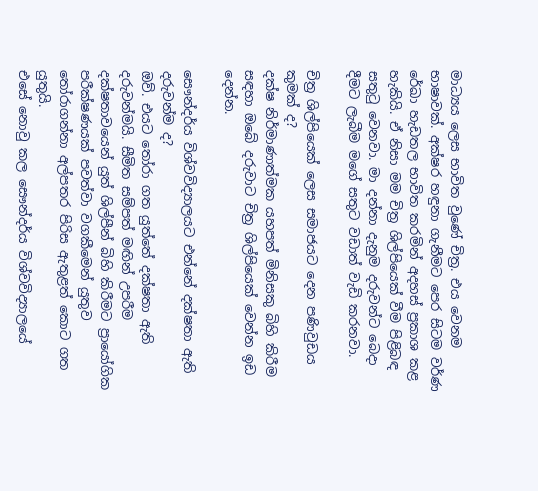මාධ්‍යය ලෙස භාවිත වුණේ චිත්‍ර. එය වෙනම භාෂාවක්. අක්ෂර හඳුනා ගැනීමට පෙර සිටම වර්ණ රේඛා හැඩතල භාවිත කරමින් අදහස් ප්‍රකාශ කළ හැකියි. ඒ නිසා මම චිත්‍ර ශිල්පියෙක් වීම පිළිබඳ සතුටු වෙනවා. මා දන්නා දැනුම දරුවන්ට බෙදා දීමට ලැබීම මගේ සතුට වඩාත් වැඩි කරනවා.

චිත්‍ර ශිල්පියෙක් ලෙස සමාජයට දෙන පණිවුඩය කුමක් ද?
දක්ෂ නිර්මාණාත්මක යහපත් මිනිසකු බිහි කිරීම සඳහා ඔබේ දරුවාට චිත්‍ර ශිල්පියෙක් වෙන්න ඉඩ දෙන්න.

සෞන්දර්ය විශ්වවිද්‍යාලයට එන්නේ දක්ෂතා ඇති දරුවන්ම ද?
ඔව්. එයට තෝරා ගත යුත්තේ දක්ෂතා ඇති දරුවන්මයි. සීමිත සම්පත් මඟින් උපරීම දක්ෂතාවයෙන් යුත් ශිල්පීන් බිහි කිරීමට ප්‍රායෝගික පරීක්ෂණයක් පවත්වා වගකීමෙන් යුතුව තෝරාගන්නා අල්පතර පිරිස ඇතුළත් කොට ගත යුතුයි.
එසේ නොවු කල සෞන්දර්ය විශ්වවිද්‍යාලයේ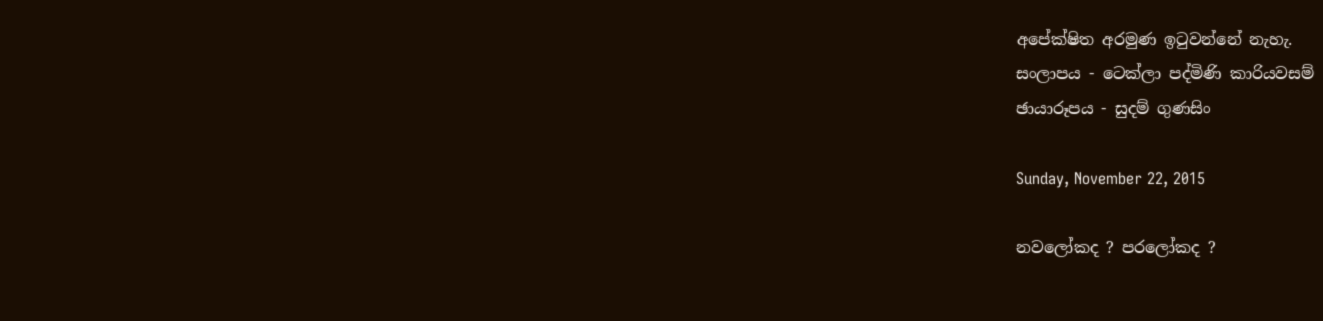අපේක්ෂිත අරමුණ ඉටුවන්නේ නැහැ.
සංලාපය - ටෙක්ලා පද්මිණි කාරියවසම්
ඡායාරූපය - සුදම් ගුණසිං

Sunday, November 22, 2015

නවලෝකද ? පරලෝකද ?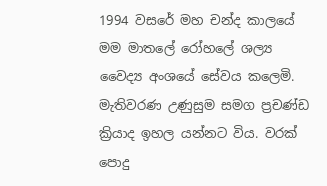1994 වසරේ මහ චන්ද කාලයේ මම මාතලේ රෝහලේ ශල්‍ය වෛද්‍ය අංශයේ සේවය කලෙමි. මැතිවරණ උණුසුම සමග ප්‍රචණ්ඩ ක්‍රියාද ඉහල යන්නට විය. වරක් පොදු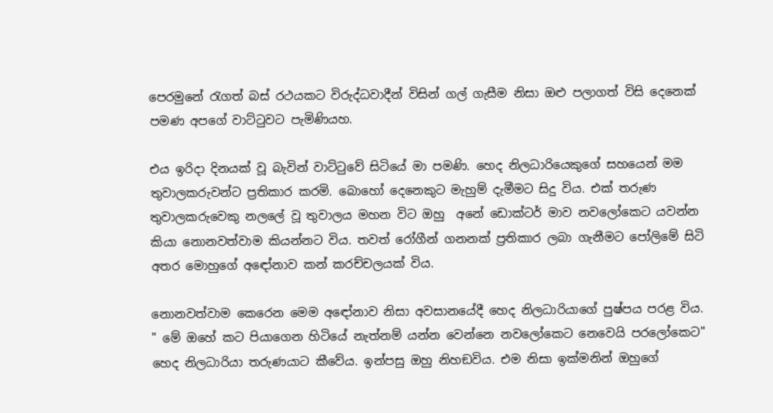පෙරමුනේ රැගත් බස් රථයකට විරුද්ධවාදීන් විසින් ගල් ගැසීම නිසා ඔළු පලාගත් විසි දෙනෙක් පමණ අපගේ වාට්ටුවට පැමිණියහ.

එය ඉරිදා දිනයක් වූ බැවින් වාට්ටුවේ සිටියේ මා පමණි. හෙද නිලධාරියෙකුගේ සහයෙන් මම තුවාලකරුවන්ට ප්‍රතිකාර කරමි. බොහෝ දෙනෙකුට මැහුම් දැමීමට සිදු විය. එක් තරුණ තුවාලකරුවෙකු නලලේ වූ තුවාලය මහන විට ඔහු  අනේ ඩොක්ටර් මාව නවලෝකෙට යවන්න කියා නොනවත්වාම කියන්නට විය. තවත් රෝගීන් ගනනක් ප්‍රතිකාර ලබා ගැනීමට පෝලිමේ සිටි අතර මොහුගේ අඳෝනාව කන් කරච්චලයක් විය.

නොනවත්වාම කෙරෙන මෙම අඳෝනාව නිසා අවසානයේදී හෙද නිලධාරියාගේ පුෂ්පය පරළ විය.  " මේ ඔහේ කට පියාගෙන හිටියේ නැත්නම් යන්න වෙන්නෙ නවලෝකෙට නෙවෙයි පරලෝකෙට" හෙද නිලධාරියා තරුණයාට කීවේය. ඉන්පසු ඔහු නිහඞවිය. එම නිසා ඉක්මනින් ඔහුගේ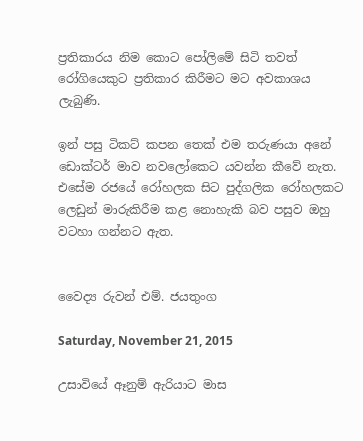ප්‍රතිකාරය නිම කොට පෝලිමේ සිටි තවත් රෝගියෙකුට ප්‍රතිකාර කිරීමට මට අවකාශය ලැබුණි.

ඉන් පසු ටිකට් කපන තෙක් එම තරුණයා අනේ ඩොක්ටර් මාව නවලෝකෙට යවන්න කීවේ නැත. එසේම රජයේ රෝහලක සිට පුද්ගලික රෝහලකට ලෙඩුන් මාරුකිරීම කළ නොහැකි බව පසුව ඔහු වටහා ගන්නට ඇත.


වෛද්‍ය රුවන් එම්. ජයතුංග

Saturday, November 21, 2015

උසාවියේ ඈනුම් ඇරියාට මාස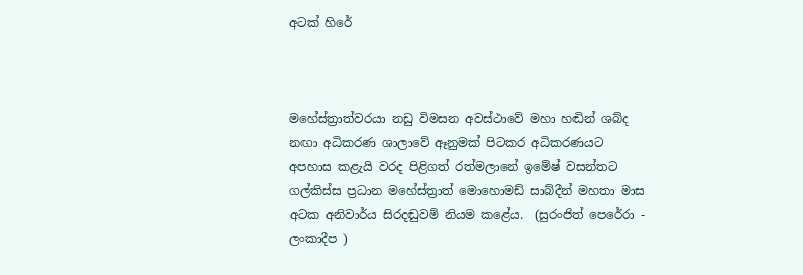අටක් හිරේ



මහේස්ත්‍රාත්වරයා නඩු විමසන අවස්ථාවේ මහා හඬින් ශබ්ද නඟා අධිකරණ ශාලාවේ ඈනුමක් පිටකර අධිකරණයට අපහාස කළැයි වරද පිළිගත් රත්මලානේ ඉමේෂ් වසන්තට ගල්කිස්ස ප්‍රධාන මහේස්ත්‍රාත් මොහොමඩ් සාබ්දීන් මහතා මාස අටක අනිවාර්ය සිරදඬුවම් නියම කළේය.  (සුරංජිත් පෙරේරා - ලංකාදීප )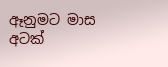ඈනුමට මාස අටක්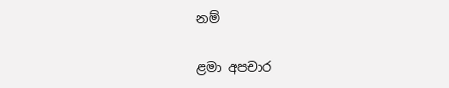නම්

ළමා අපචාර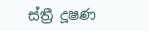ස්ත්‍රී දූෂණ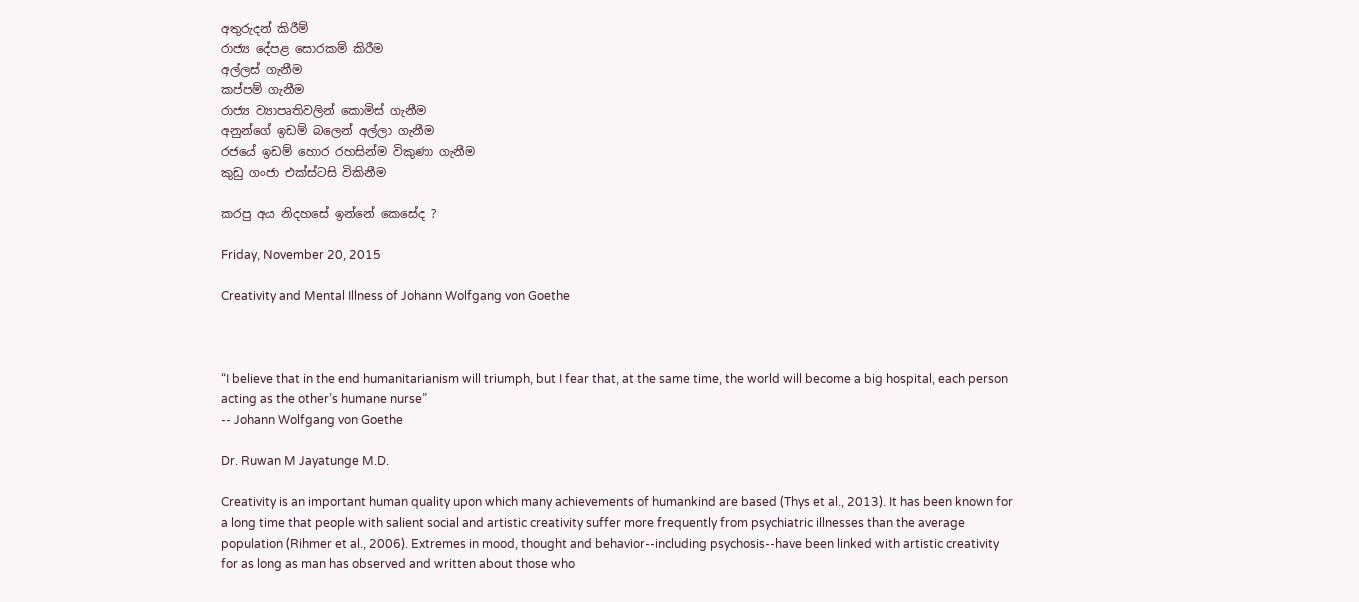අතුරුදන් කිරීම්
රාජ්‍ය දේපළ සොරකම් කිරීම
අල්ලස්‌ ගැනීම
කප්පම් ගැනීම
රාජ්‍ය ව්‍යාපෘතිවලින් කොමිස්‌ ගැනීම
අනුන්ගේ ඉඩම් බලෙන් අල්ලා ගැනීම
රජයේ ඉඩම් හොර රහසින්ම විකුණා ගැනීම
කුඩු ගංජා එක්ස්ටසි විකිනීම

කරපු අය නිදහසේ ඉන්නේ කෙසේද ?

Friday, November 20, 2015

Creativity and Mental Illness of Johann Wolfgang von Goethe



“I believe that in the end humanitarianism will triumph, but I fear that, at the same time, the world will become a big hospital, each person acting as the other’s humane nurse”
-- Johann Wolfgang von Goethe

Dr. Ruwan M Jayatunge M.D.

Creativity is an important human quality upon which many achievements of humankind are based (Thys et al., 2013). It has been known for a long time that people with salient social and artistic creativity suffer more frequently from psychiatric illnesses than the average population (Rihmer et al., 2006). Extremes in mood, thought and behavior--including psychosis--have been linked with artistic creativity for as long as man has observed and written about those who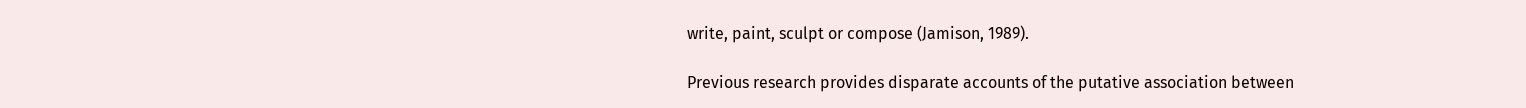write, paint, sculpt or compose (Jamison, 1989).

Previous research provides disparate accounts of the putative association between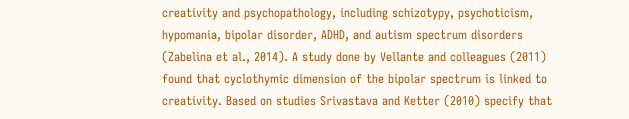creativity and psychopathology, including schizotypy, psychoticism, hypomania, bipolar disorder, ADHD, and autism spectrum disorders (Zabelina et al., 2014). A study done by Vellante and colleagues (2011) found that cyclothymic dimension of the bipolar spectrum is linked to creativity. Based on studies Srivastava and Ketter (2010) specify that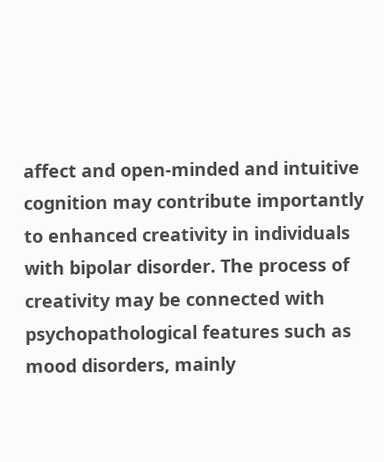affect and open-minded and intuitive cognition may contribute importantly to enhanced creativity in individuals with bipolar disorder. The process of creativity may be connected with psychopathological features such as mood disorders, mainly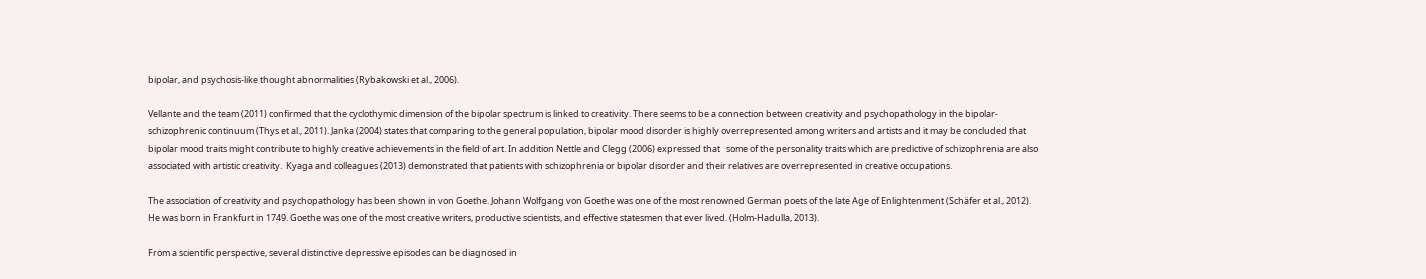bipolar, and psychosis-like thought abnormalities (Rybakowski et al., 2006).

Vellante and the team (2011) confirmed that the cyclothymic dimension of the bipolar spectrum is linked to creativity. There seems to be a connection between creativity and psychopathology in the bipolar-schizophrenic continuum (Thys et al., 2011). Janka (2004) states that comparing to the general population, bipolar mood disorder is highly overrepresented among writers and artists and it may be concluded that bipolar mood traits might contribute to highly creative achievements in the field of art. In addition Nettle and Clegg (2006) expressed that   some of the personality traits which are predictive of schizophrenia are also associated with artistic creativity.  Kyaga and colleagues (2013) demonstrated that patients with schizophrenia or bipolar disorder and their relatives are overrepresented in creative occupations.

The association of creativity and psychopathology has been shown in von Goethe. Johann Wolfgang von Goethe was one of the most renowned German poets of the late Age of Enlightenment (Schäfer et al., 2012). He was born in Frankfurt in 1749. Goethe was one of the most creative writers, productive scientists, and effective statesmen that ever lived. (Holm-Hadulla, 2013).

From a scientific perspective, several distinctive depressive episodes can be diagnosed in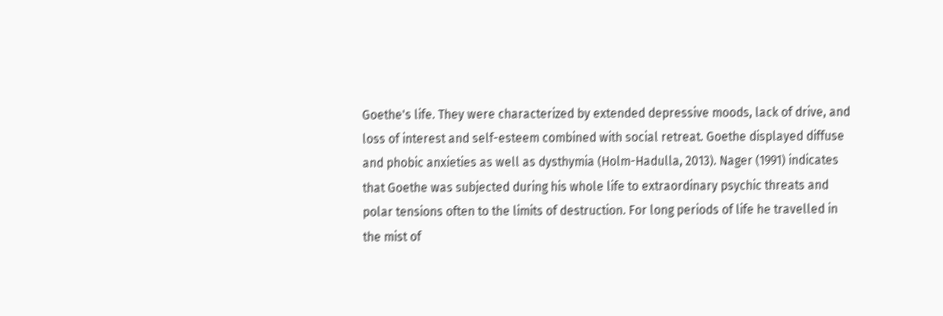Goethe's life. They were characterized by extended depressive moods, lack of drive, and loss of interest and self-esteem combined with social retreat. Goethe displayed diffuse and phobic anxieties as well as dysthymia (Holm-Hadulla, 2013). Nager (1991) indicates that Goethe was subjected during his whole life to extraordinary psychic threats and polar tensions often to the limits of destruction. For long periods of life he travelled in the mist of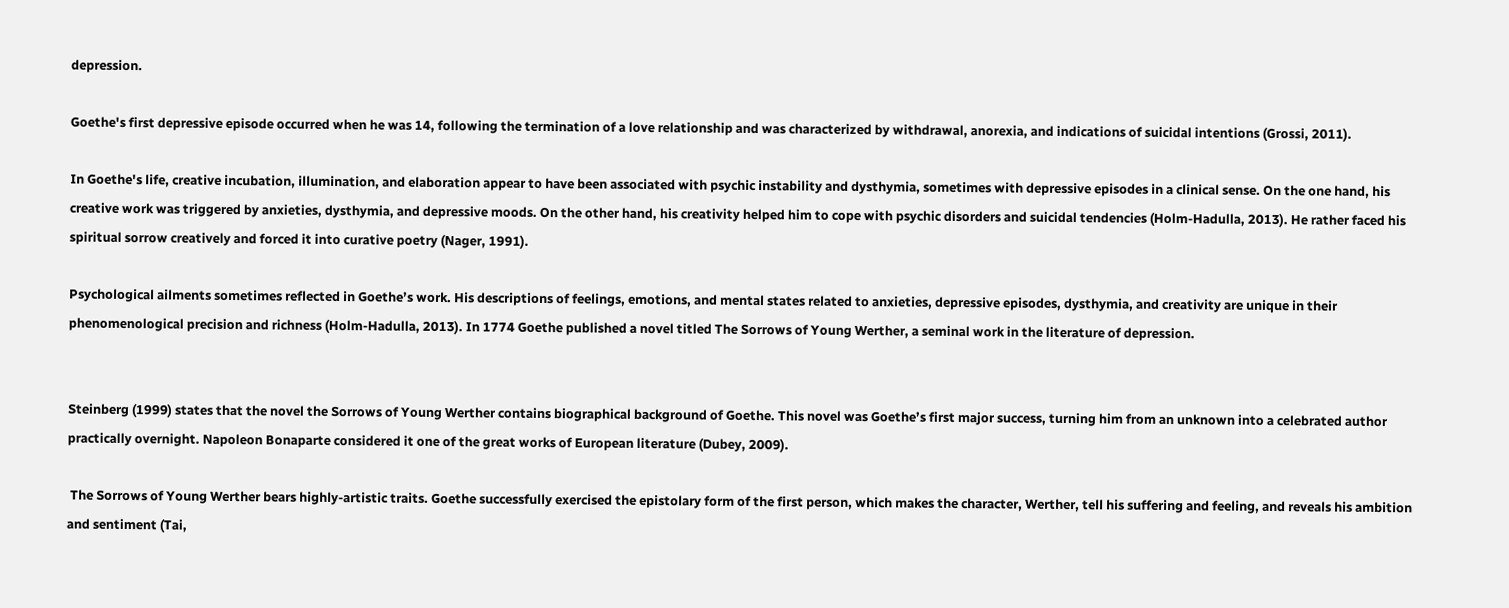depression.

Goethe's first depressive episode occurred when he was 14, following the termination of a love relationship and was characterized by withdrawal, anorexia, and indications of suicidal intentions (Grossi, 2011).

In Goethe's life, creative incubation, illumination, and elaboration appear to have been associated with psychic instability and dysthymia, sometimes with depressive episodes in a clinical sense. On the one hand, his creative work was triggered by anxieties, dysthymia, and depressive moods. On the other hand, his creativity helped him to cope with psychic disorders and suicidal tendencies (Holm-Hadulla, 2013). He rather faced his spiritual sorrow creatively and forced it into curative poetry (Nager, 1991).

Psychological ailments sometimes reflected in Goethe’s work. His descriptions of feelings, emotions, and mental states related to anxieties, depressive episodes, dysthymia, and creativity are unique in their phenomenological precision and richness (Holm-Hadulla, 2013). In 1774 Goethe published a novel titled The Sorrows of Young Werther, a seminal work in the literature of depression.


Steinberg (1999) states that the novel the Sorrows of Young Werther contains biographical background of Goethe. This novel was Goethe’s first major success, turning him from an unknown into a celebrated author practically overnight. Napoleon Bonaparte considered it one of the great works of European literature (Dubey, 2009).

 The Sorrows of Young Werther bears highly-artistic traits. Goethe successfully exercised the epistolary form of the first person, which makes the character, Werther, tell his suffering and feeling, and reveals his ambition and sentiment (Tai,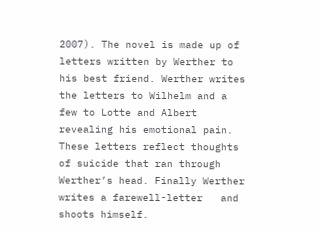2007). The novel is made up of letters written by Werther to his best friend. Werther writes the letters to Wilhelm and a few to Lotte and Albert revealing his emotional pain. These letters reflect thoughts of suicide that ran through Werther’s head. Finally Werther writes a farewell-letter   and shoots himself.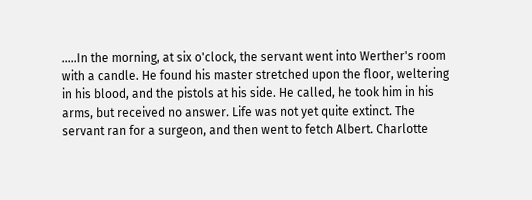…..In the morning, at six o'clock, the servant went into Werther's room with a candle. He found his master stretched upon the floor, weltering in his blood, and the pistols at his side. He called, he took him in his arms, but received no answer. Life was not yet quite extinct. The servant ran for a surgeon, and then went to fetch Albert. Charlotte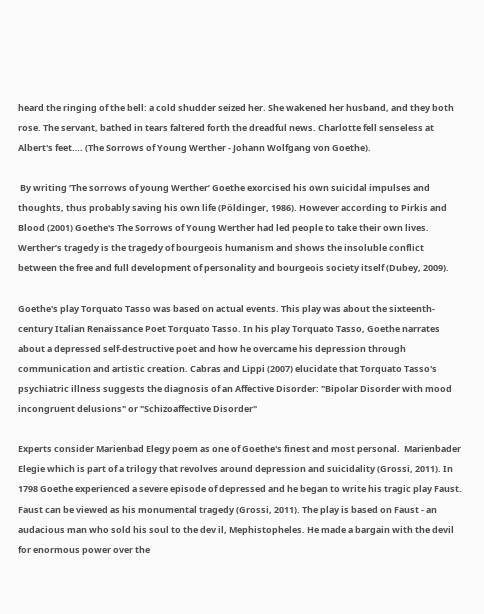heard the ringing of the bell: a cold shudder seized her. She wakened her husband, and they both rose. The servant, bathed in tears faltered forth the dreadful news. Charlotte fell senseless at Albert's feet…. (The Sorrows of Young Werther - Johann Wolfgang von Goethe).

 By writing ‘The sorrows of young Werther’ Goethe exorcised his own suicidal impulses and thoughts, thus probably saving his own life (Pöldinger, 1986). However according to Pirkis and Blood (2001) Goethe's The Sorrows of Young Werther had led people to take their own lives. Werther’s tragedy is the tragedy of bourgeois humanism and shows the insoluble conflict between the free and full development of personality and bourgeois society itself (Dubey, 2009).

Goethe's play Torquato Tasso was based on actual events. This play was about the sixteenth-century Italian Renaissance Poet Torquato Tasso. In his play Torquato Tasso, Goethe narrates about a depressed self-destructive poet and how he overcame his depression through communication and artistic creation. Cabras and Lippi (2007) elucidate that Torquato Tasso's psychiatric illness suggests the diagnosis of an Affective Disorder: "Bipolar Disorder with mood incongruent delusions" or "Schizoaffective Disorder"

Experts consider Marienbad Elegy poem as one of Goethe's finest and most personal.  Marienbader Elegie which is part of a trilogy that revolves around depression and suicidality (Grossi, 2011). In 1798 Goethe experienced a severe episode of depressed and he began to write his tragic play Faust. Faust can be viewed as his monumental tragedy (Grossi, 2011). The play is based on Faust - an audacious man who sold his soul to the dev il, Mephistopheles. He made a bargain with the devil for enormous power over the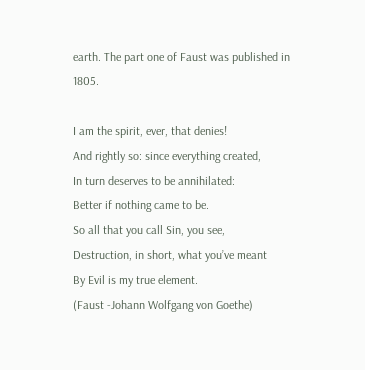earth. The part one of Faust was published in 1805.

I am the spirit, ever, that denies!
And rightly so: since everything created,
In turn deserves to be annihilated:
Better if nothing came to be.
So all that you call Sin, you see,
Destruction, in short, what you’ve meant
By Evil is my true element.
(Faust -Johann Wolfgang von Goethe)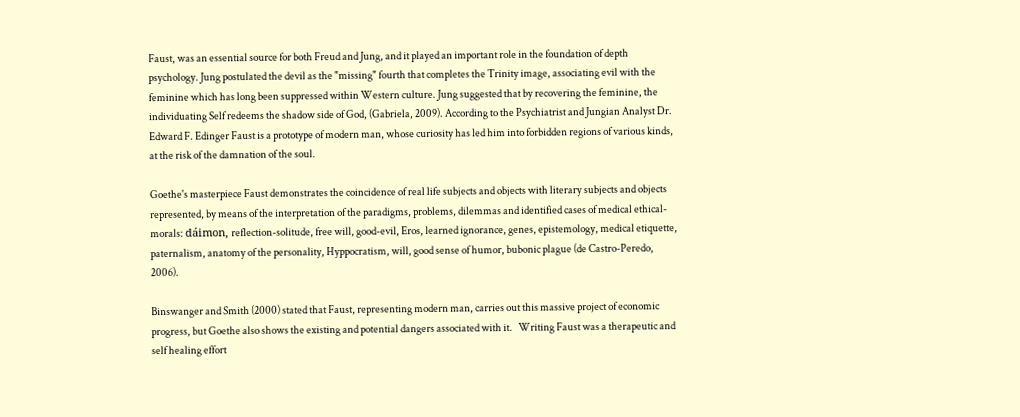Faust, was an essential source for both Freud and Jung, and it played an important role in the foundation of depth psychology. Jung postulated the devil as the "missing" fourth that completes the Trinity image, associating evil with the feminine which has long been suppressed within Western culture. Jung suggested that by recovering the feminine, the individuating Self redeems the shadow side of God, (Gabriela, 2009). According to the Psychiatrist and Jungian Analyst Dr. Edward F. Edinger Faust is a prototype of modern man, whose curiosity has led him into forbidden regions of various kinds, at the risk of the damnation of the soul.

Goethe's masterpiece Faust demonstrates the coincidence of real life subjects and objects with literary subjects and objects represented, by means of the interpretation of the paradigms, problems, dilemmas and identified cases of medical ethical-morals: dáimon, reflection-solitude, free will, good-evil, Eros, learned ignorance, genes, epistemology, medical etiquette, paternalism, anatomy of the personality, Hyppocratism, will, good sense of humor, bubonic plague (de Castro-Peredo, 2006).

Binswanger and Smith (2000) stated that Faust, representing modern man, carries out this massive project of economic progress, but Goethe also shows the existing and potential dangers associated with it.   Writing Faust was a therapeutic and self healing effort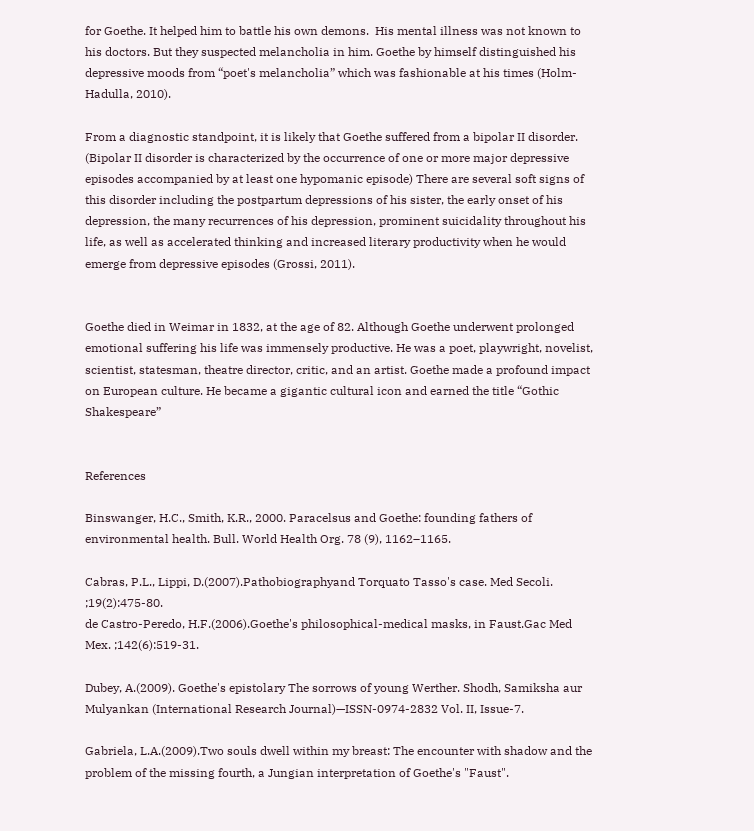for Goethe. It helped him to battle his own demons.  His mental illness was not known to his doctors. But they suspected melancholia in him. Goethe by himself distinguished his depressive moods from “poet's melancholia” which was fashionable at his times (Holm-Hadulla, 2010).

From a diagnostic standpoint, it is likely that Goethe suffered from a bipolar II disorder. (Bipolar II disorder is characterized by the occurrence of one or more major depressive episodes accompanied by at least one hypomanic episode) There are several soft signs of this disorder including the postpartum depressions of his sister, the early onset of his depression, the many recurrences of his depression, prominent suicidality throughout his life, as well as accelerated thinking and increased literary productivity when he would emerge from depressive episodes (Grossi, 2011).


Goethe died in Weimar in 1832, at the age of 82. Although Goethe underwent prolonged emotional suffering his life was immensely productive. He was a poet, playwright, novelist, scientist, statesman, theatre director, critic, and an artist. Goethe made a profound impact on European culture. He became a gigantic cultural icon and earned the title “Gothic Shakespeare”


References

Binswanger, H.C., Smith, K.R., 2000. Paracelsus and Goethe: founding fathers of environmental health. Bull. World Health Org. 78 (9), 1162–1165.

Cabras, P.L., Lippi, D.(2007).Pathobiographyand Torquato Tasso's case. Med Secoli. ;19(2):475-80.
de Castro-Peredo, H.F.(2006).Goethe's philosophical-medical masks, in Faust.Gac Med Mex. ;142(6):519-31.

Dubey, A.(2009). Goethe's epistolary The sorrows of young Werther. Shodh, Samiksha aur Mulyankan (International Research Journal)—ISSN-0974-2832 Vol. II, Issue-7.

Gabriela, L.A.(2009).Two souls dwell within my breast: The encounter with shadow and the problem of the missing fourth, a Jungian interpretation of Goethe's "Faust".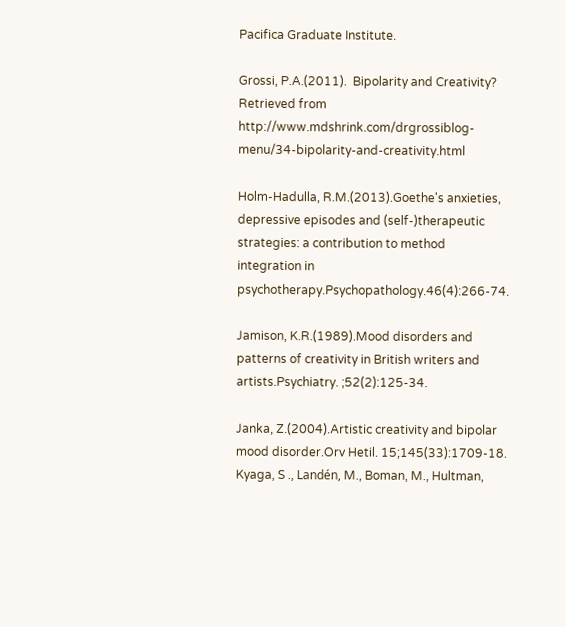Pacifica Graduate Institute.

Grossi, P.A.(2011).  Bipolarity and Creativity? Retrieved from http://www.mdshrink.com/drgrossiblog-menu/34-bipolarity-and-creativity.html

Holm-Hadulla, R.M.(2013).Goethe's anxieties, depressive episodes and (self-)therapeutic strategies: a contribution to method integration in psychotherapy.Psychopathology.46(4):266-74.

Jamison, K.R.(1989).Mood disorders and patterns of creativity in British writers and artists.Psychiatry. ;52(2):125-34.

Janka, Z.(2004).Artistic creativity and bipolar mood disorder.Orv Hetil. 15;145(33):1709-18.
Kyaga, S ., Landén, M., Boman, M., Hultman,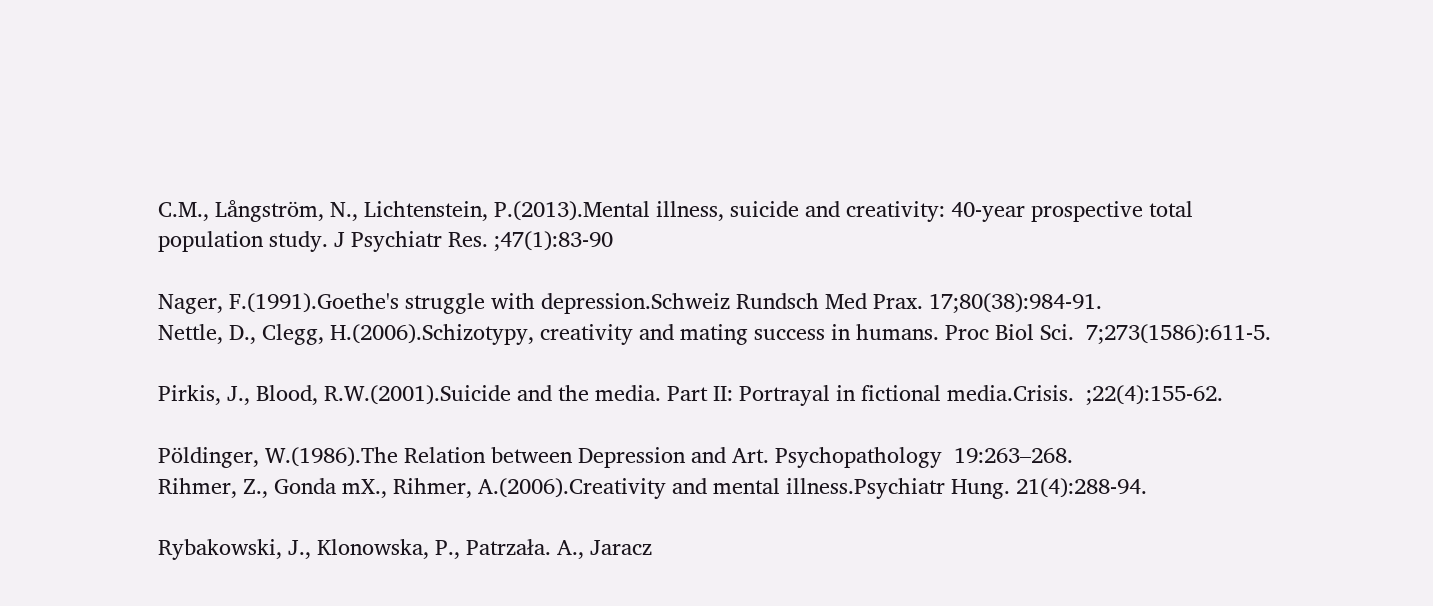C.M., Långström, N., Lichtenstein, P.(2013).Mental illness, suicide and creativity: 40-year prospective total population study. J Psychiatr Res. ;47(1):83-90

Nager, F.(1991).Goethe's struggle with depression.Schweiz Rundsch Med Prax. 17;80(38):984-91.
Nettle, D., Clegg, H.(2006).Schizotypy, creativity and mating success in humans. Proc Biol Sci.  7;273(1586):611-5.

Pirkis, J., Blood, R.W.(2001).Suicide and the media. Part II: Portrayal in fictional media.Crisis.  ;22(4):155-62.

Pöldinger, W.(1986).The Relation between Depression and Art. Psychopathology  19:263–268.
Rihmer, Z., Gonda mX., Rihmer, A.(2006).Creativity and mental illness.Psychiatr Hung. 21(4):288-94.

Rybakowski, J., Klonowska, P., Patrzała. A., Jaracz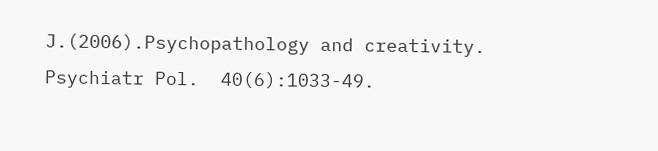J.(2006).Psychopathology and creativity. Psychiatr Pol.  40(6):1033-49.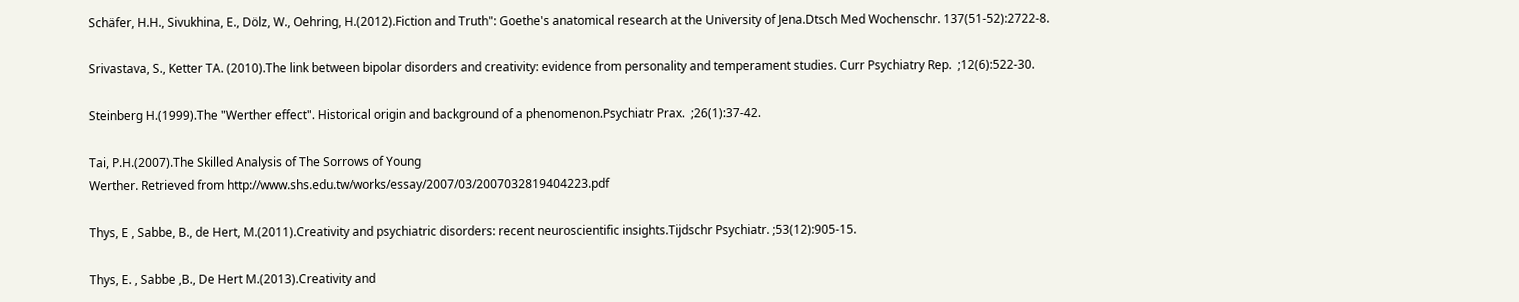Schäfer, H.H., Sivukhina, E., Dölz, W., Oehring, H.(2012).Fiction and Truth": Goethe's anatomical research at the University of Jena.Dtsch Med Wochenschr. 137(51-52):2722-8.

Srivastava, S., Ketter TA. (2010).The link between bipolar disorders and creativity: evidence from personality and temperament studies. Curr Psychiatry Rep.  ;12(6):522-30.

Steinberg H.(1999).The "Werther effect". Historical origin and background of a phenomenon.Psychiatr Prax.  ;26(1):37-42.

Tai, P.H.(2007).The Skilled Analysis of The Sorrows of Young
Werther. Retrieved from http://www.shs.edu.tw/works/essay/2007/03/2007032819404223.pdf

Thys, E , Sabbe, B., de Hert, M.(2011).Creativity and psychiatric disorders: recent neuroscientific insights.Tijdschr Psychiatr. ;53(12):905-15.

Thys, E. , Sabbe ,B., De Hert M.(2013).Creativity and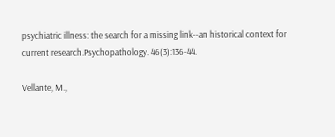psychiatric illness: the search for a missing link--an historical context for current research.Psychopathology. 46(3):136-44.

Vellante, M.,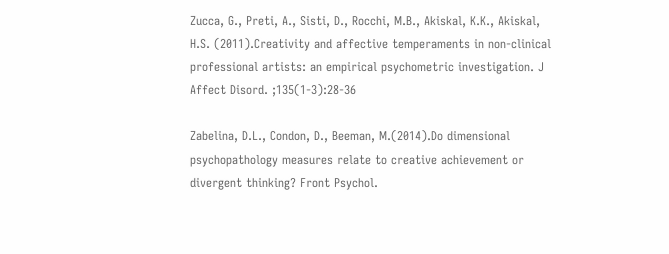Zucca, G., Preti, A., Sisti, D., Rocchi, M.B., Akiskal, K.K., Akiskal, H.S. (2011).Creativity and affective temperaments in non-clinical professional artists: an empirical psychometric investigation. J Affect Disord. ;135(1-3):28-36

Zabelina, D.L., Condon, D., Beeman, M.(2014).Do dimensional psychopathology measures relate to creative achievement or divergent thinking? Front Psychol.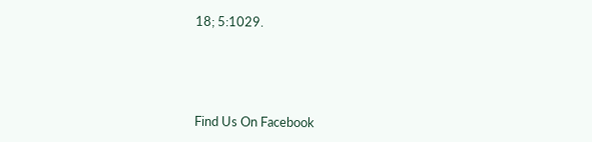18; 5:1029.






Find Us On Facebook